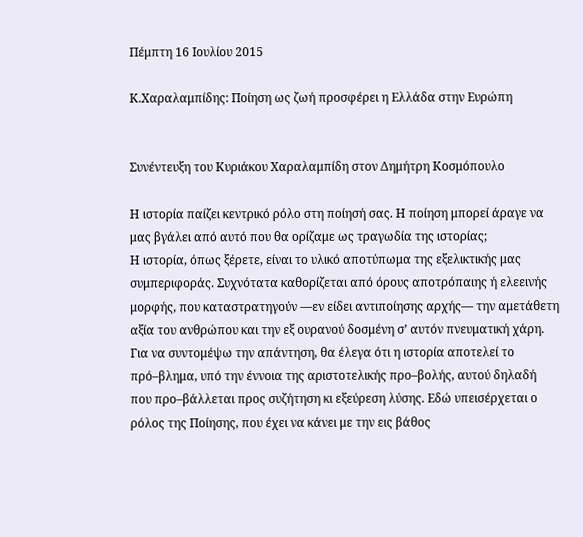Πέμπτη 16 Ιουλίου 2015

Κ.Χαραλαμπίδης: Ποίηση ως ζωή προσφέρει η Ελλάδα στην Ευρώπη


Συνέντευξη του Κυριάκου Χαραλαμπίδη στον Δημήτρη Κοσμόπουλο

Η ιστορία παίζει κεντρικό ρόλο στη ποίησή σας. Η ποίηση μπορεί άραγε να μας βγάλει από αυτό που θα ορίζαμε ως τραγωδία της ιστορίας;
Η ιστορία, όπως ξέρετε, είναι το υλικό αποτύπωμα της εξελικτικής μας συμπεριφοράς. Συχνότατα καθορίζεται από όρους αποτρόπαιης ή ελεεινής μορφής, που καταστρατηγούν —εν είδει αντιποίησης αρχής— την αμετάθετη αξία του ανθρώπου και την εξ ουρανού δοσμένη σ’ αυτόν πνευματική χάρη. Για να συντομέψω την απάντηση, θα έλεγα ότι η ιστορία αποτελεί το πρό–βλημα, υπό την έννοια της αριστοτελικής προ–βολής, αυτού δηλαδή που προ–βάλλεται προς συζήτηση κι εξεύρεση λύσης. Εδώ υπεισέρχεται ο ρόλος της Ποίησης, που έχει να κάνει με την εις βάθος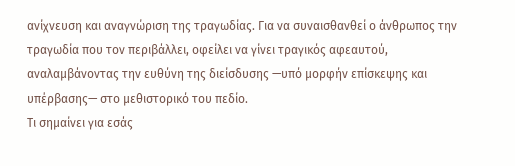ανίχνευση και αναγνώριση της τραγωδίας. Για να συναισθανθεί ο άνθρωπος την τραγωδία που τον περιβάλλει, οφείλει να γίνει τραγικός αφεαυτού, αναλαμβάνοντας την ευθύνη της διείσδυσης —υπό μορφήν επίσκεψης και υπέρβασης— στο μεθιστορικό του πεδίο.
Τι σημαίνει για εσάς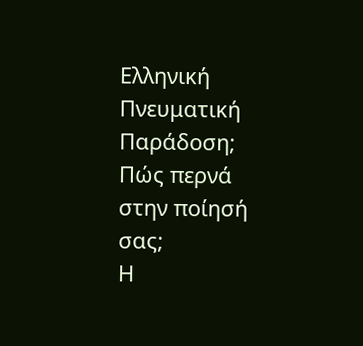Ελληνική Πνευματική Παράδοση; Πώς περνά στην ποίησή σας;
Η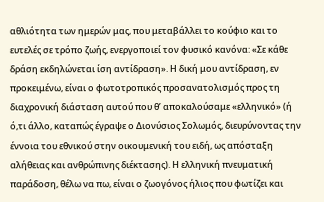αθλιότητα των ημερών μας, που μεταβάλλει το κούφιο και το ευτελές σε τρόπο ζωής, ενεργοποιεί τον φυσικό κανόνα: «Σε κάθε δράση εκδηλώνεται ίση αντίδραση». Η δική μου αντίδραση, εν προκειμένω, είναι ο φωτοτροπικός προσανατολισμός προς τη διαχρονική διάσταση αυτού που θ’ αποκαλούσαμε «ελληνικό» (ή ό,τι άλλο, καταπώς έγραψε ο Διονύσιος Σολωμός, διευρύνοντας την έννοια του εθνικού στην οικουμενική του ειδή, ως απόσταξη αλήθειας και ανθρώπινης διέκτασης). Η ελληνική πνευματική παράδοση, θέλω να πω, είναι ο ζωογόνος ήλιος που φωτίζει και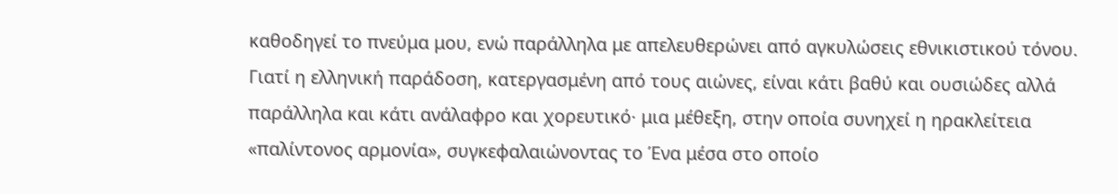καθοδηγεί το πνεύμα μου, ενώ παράλληλα με απελευθερώνει από αγκυλώσεις εθνικιστικού τόνου. Γιατί η ελληνική παράδοση, κατεργασμένη από τους αιώνες, είναι κάτι βαθύ και ουσιώδες αλλά παράλληλα και κάτι ανάλαφρο και χορευτικό· μια μέθεξη, στην οποία συνηχεί η ηρακλείτεια «παλίντονος αρμονία», συγκεφαλαιώνοντας το Ένα μέσα στο οποίο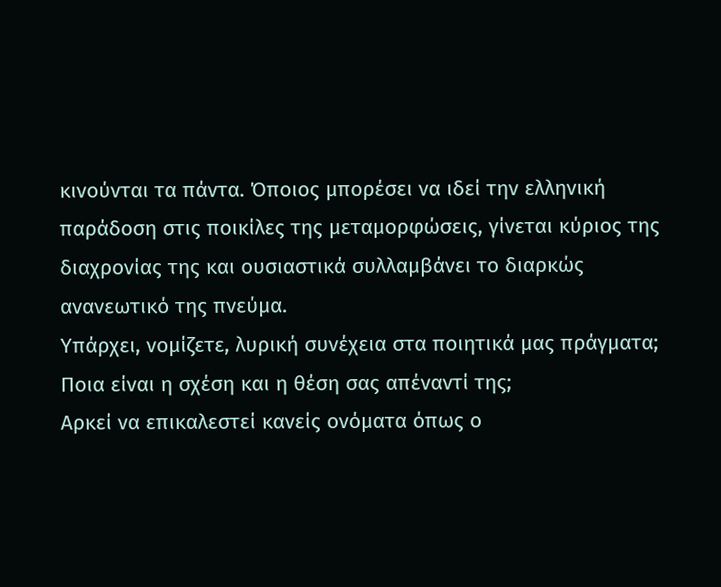κινούνται τα πάντα. Όποιος μπορέσει να ιδεί την ελληνική παράδοση στις ποικίλες της μεταμορφώσεις, γίνεται κύριος της διαχρονίας της και ουσιαστικά συλλαμβάνει το διαρκώς ανανεωτικό της πνεύμα.
Υπάρχει, νομίζετε, λυρική συνέχεια στα ποιητικά μας πράγματα; Ποια είναι η σχέση και η θέση σας απέναντί της;
Αρκεί να επικαλεστεί κανείς ονόματα όπως ο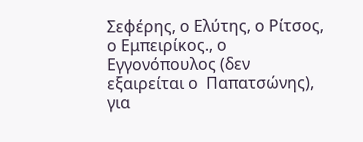Σεφέρης, ο Ελύτης, ο Ρίτσος, ο Εμπειρίκος., ο Εγγονόπουλος (δεν εξαιρείται ο  Παπατσώνης), για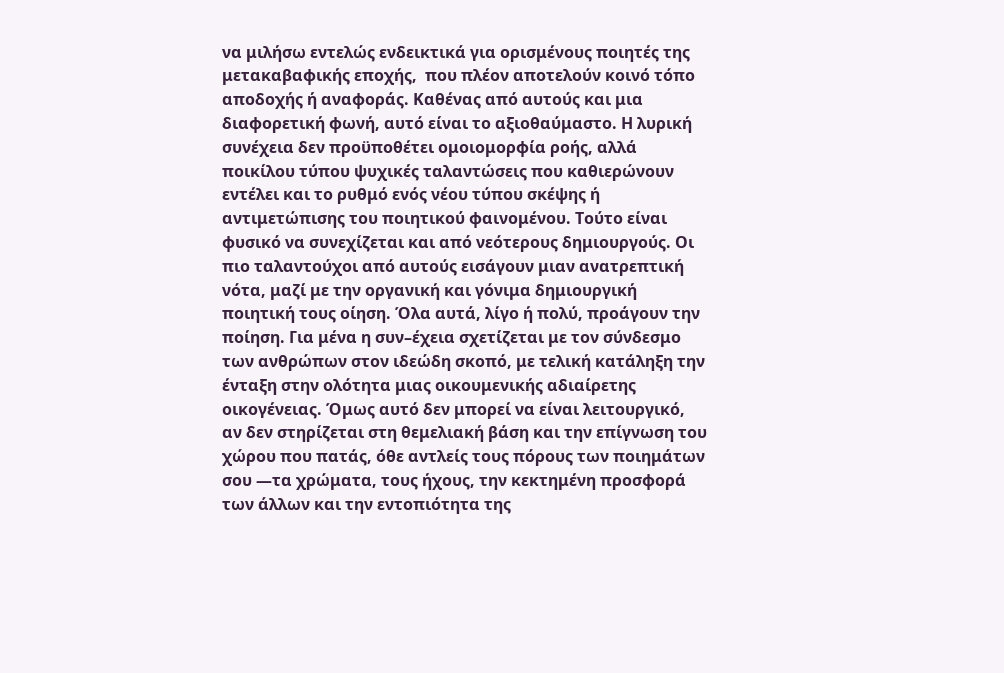να μιλήσω εντελώς ενδεικτικά για ορισμένους ποιητές της μετακαβαφικής εποχής,  που πλέον αποτελούν κοινό τόπο αποδοχής ή αναφοράς. Καθένας από αυτούς και μια διαφορετική φωνή, αυτό είναι το αξιοθαύμαστο. Η λυρική συνέχεια δεν προϋποθέτει ομοιομορφία ροής, αλλά ποικίλου τύπου ψυχικές ταλαντώσεις που καθιερώνουν εντέλει και το ρυθμό ενός νέου τύπου σκέψης ή αντιμετώπισης του ποιητικού φαινομένου. Τούτο είναι φυσικό να συνεχίζεται και από νεότερους δημιουργούς. Οι πιο ταλαντούχοι από αυτούς εισάγουν μιαν ανατρεπτική νότα, μαζί με την οργανική και γόνιμα δημιουργική ποιητική τους οίηση. Όλα αυτά, λίγο ή πολύ, προάγουν την ποίηση. Για μένα η συν–έχεια σχετίζεται με τον σύνδεσμο των ανθρώπων στον ιδεώδη σκοπό, με τελική κατάληξη την ένταξη στην ολότητα μιας οικουμενικής αδιαίρετης οικογένειας. Όμως αυτό δεν μπορεί να είναι λειτουργικό, αν δεν στηρίζεται στη θεμελιακή βάση και την επίγνωση του χώρου που πατάς, όθε αντλείς τους πόρους των ποιημάτων σου —τα χρώματα, τους ήχους, την κεκτημένη προσφορά των άλλων και την εντοπιότητα της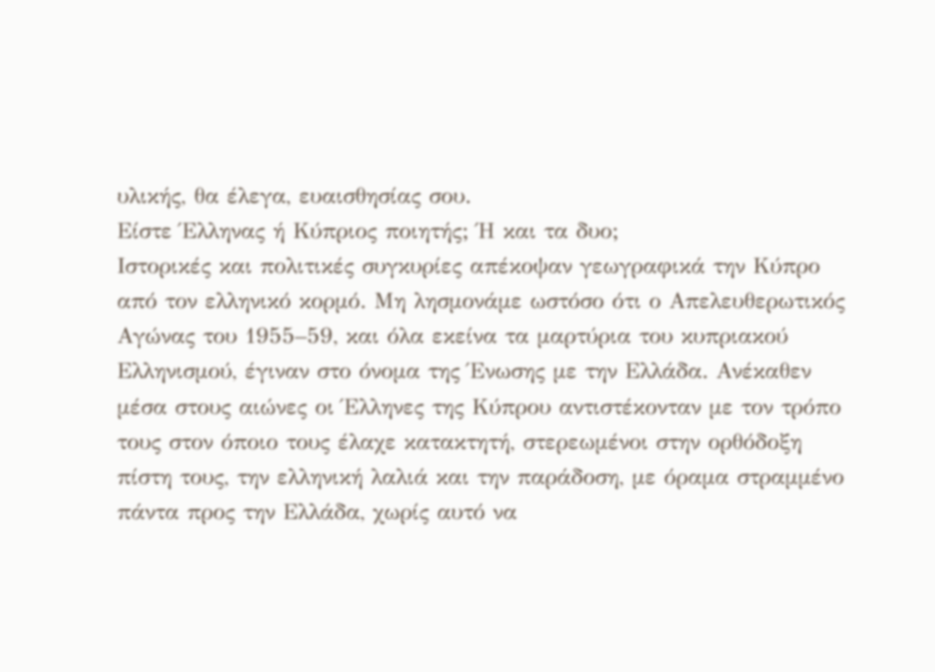υλικής, θα έλεγα, ευαισθησίας σου.
Είστε Έλληνας ή Κύπριος ποιητής; Ή και τα δυο;
Ιστορικές και πολιτικές συγκυρίες απέκοψαν γεωγραφικά την Κύπρο από τον ελληνικό κορμό. Μη λησμονάμε ωστόσο ότι ο Απελευθερωτικός Αγώνας του 1955–59, και όλα εκείνα τα μαρτύρια του κυπριακού Ελληνισμού, έγιναν στο όνομα της Ένωσης με την Ελλάδα. Ανέκαθεν μέσα στους αιώνες οι Έλληνες της Κύπρου αντιστέκονταν με τον τρόπο τους στον όποιο τους έλαχε κατακτητή, στερεωμένοι στην ορθόδοξη πίστη τους, την ελληνική λαλιά και την παράδοση, με όραμα στραμμένο πάντα προς την Ελλάδα, χωρίς αυτό να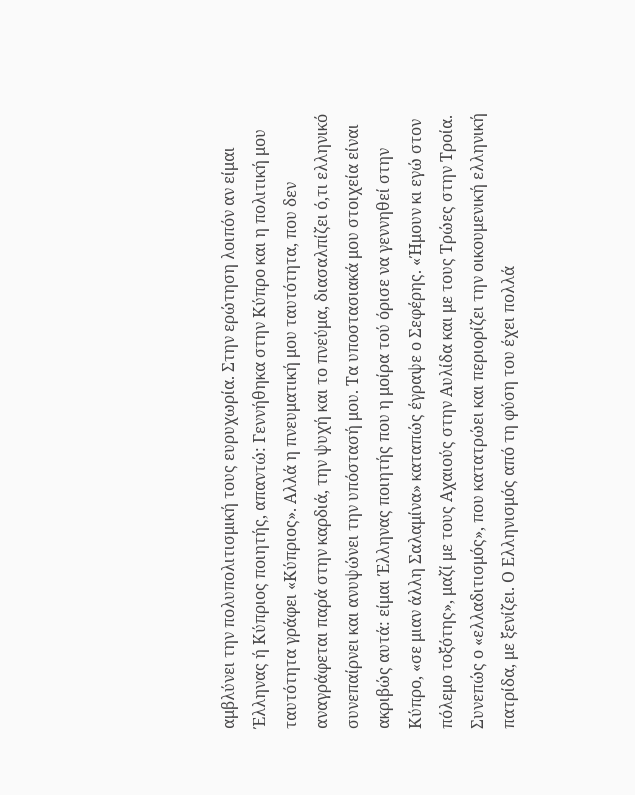αμβλύνει την πολυπολιτισμική τους ευρυχωρία. Στην ερώτηση λοιπόν αν είμαι Έλληνας ή Κύπριος ποιητής, απαντώ: Γεννήθηκα στην Κύπρο και η πολιτική μου ταυτότητα γράφει «Κύπριος». Αλλά η πνευματική μου ταυτότητα, που δεν αναγράφεται παρά στην καρδιά, την ψυχή και το πνεύμα, διασαλπίζει ό,τι ελληνικό συνεπαίρνει και ανυψώνει την υπόστασή μου. Τα υποστασιακά μου στοιχεία είναι ακριβώς αυτά: είμαι Έλληνας ποιητής που η μοίρα τού όρισε να γεννηθεί στην Κύπρο, «σε μιαν άλλη Σαλαμίνα» καταπώς έγραψε ο Σεφέρης. «Ήμουν κι εγώ στον πόλεμο τοξότης», μαζί με τους Αχαιούς στην Αυλίδα και με τους Τρώες στην Τροία. Συνεπώς ο «ελλαδιτισμός», που κατατρώει και περιορίζει την οικουμενική ελληνική πατρίδα, με ξενίζει. Ο Ελληνισμός από τη φύση του έχει πολλά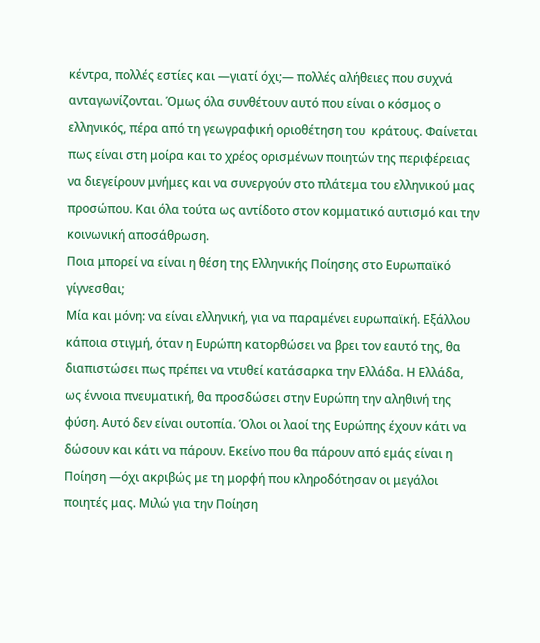κέντρα, πολλές εστίες και —γιατί όχι;— πολλές αλήθειες που συχνά ανταγωνίζονται. Όμως όλα συνθέτουν αυτό που είναι ο κόσμος ο ελληνικός, πέρα από τη γεωγραφική οριοθέτηση του  κράτους. Φαίνεται πως είναι στη μοίρα και το χρέος ορισμένων ποιητών της περιφέρειας να διεγείρουν μνήμες και να συνεργούν στο πλάτεμα του ελληνικού μας προσώπου. Και όλα τούτα ως αντίδοτο στον κομματικό αυτισμό και την κοινωνική αποσάθρωση.
Ποια μπορεί να είναι η θέση της Ελληνικής Ποίησης στο Ευρωπαϊκό γίγνεσθαι;
Μία και μόνη: να είναι ελληνική, για να παραμένει ευρωπαϊκή. Εξάλλου κάποια στιγμή, όταν η Ευρώπη κατορθώσει να βρει τον εαυτό της, θα διαπιστώσει πως πρέπει να ντυθεί κατάσαρκα την Ελλάδα. Η Ελλάδα, ως έννοια πνευματική, θα προσδώσει στην Ευρώπη την αληθινή της φύση. Αυτό δεν είναι ουτοπία. Όλοι οι λαοί της Ευρώπης έχουν κάτι να δώσουν και κάτι να πάρουν. Εκείνο που θα πάρουν από εμάς είναι η Ποίηση —όχι ακριβώς με τη μορφή που κληροδότησαν οι μεγάλοι ποιητές μας. Μιλώ για την Ποίηση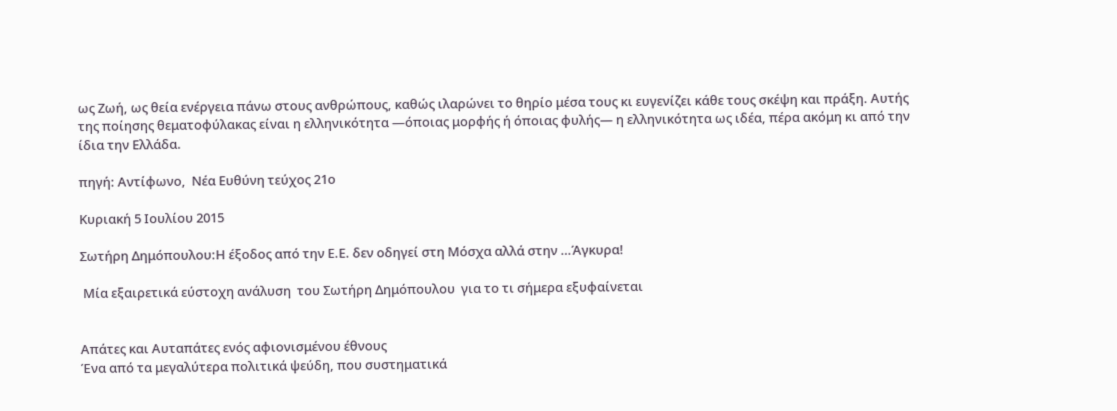ως Ζωή, ως θεία ενέργεια πάνω στους ανθρώπους, καθώς ιλαρώνει το θηρίο μέσα τους κι ευγενίζει κάθε τους σκέψη και πράξη. Αυτής της ποίησης θεματοφύλακας είναι η ελληνικότητα —όποιας μορφής ή όποιας φυλής— η ελληνικότητα ως ιδέα, πέρα ακόμη κι από την ίδια την Ελλάδα.

πηγή: Αντίφωνο,  Nέα Ευθύνη τεύχος 21ο

Κυριακή 5 Ιουλίου 2015

Σωτήρη Δημόπουλου:Η έξοδος από την Ε.Ε. δεν οδηγεί στη Μόσχα αλλά στην …Άγκυρα!

 Μία εξαιρετικά εύστοχη ανάλυση  του Σωτήρη Δημόπουλου  για το τι σήμερα εξυφαίνεται


Απάτες και Αυταπάτες ενός αφιονισμένου έθνους
Ένα από τα μεγαλύτερα πολιτικά ψεύδη, που συστηματικά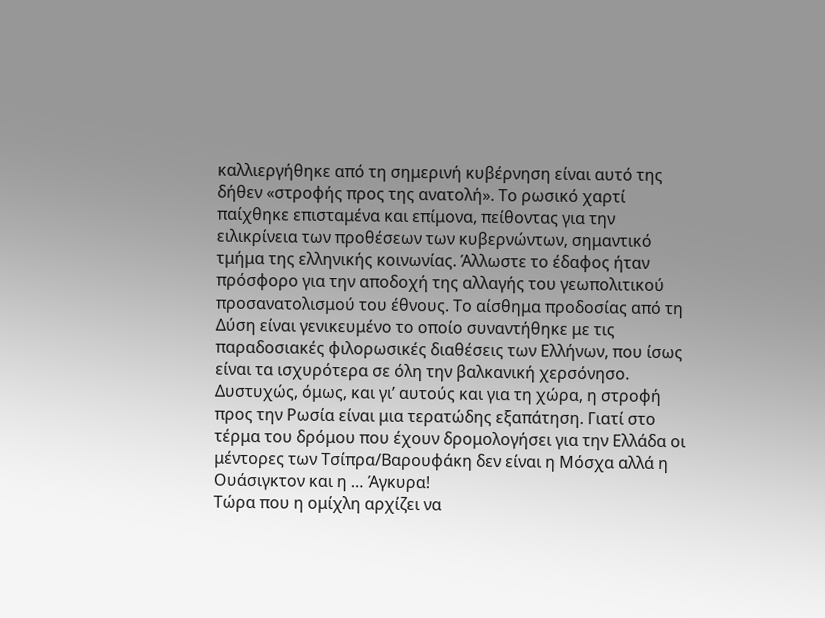καλλιεργήθηκε από τη σημερινή κυβέρνηση είναι αυτό της δήθεν «στροφής προς της ανατολή». Το ρωσικό χαρτί παίχθηκε επισταμένα και επίμονα, πείθοντας για την ειλικρίνεια των προθέσεων των κυβερνώντων, σημαντικό τμήμα της ελληνικής κοινωνίας. Άλλωστε το έδαφος ήταν πρόσφορο για την αποδοχή της αλλαγής του γεωπολιτικού προσανατολισμού του έθνους. Το αίσθημα προδοσίας από τη Δύση είναι γενικευμένο το οποίο συναντήθηκε με τις παραδοσιακές φιλορωσικές διαθέσεις των Ελλήνων, που ίσως είναι τα ισχυρότερα σε όλη την βαλκανική χερσόνησο. Δυστυχώς, όμως, και γι’ αυτούς και για τη χώρα, η στροφή προς την Ρωσία είναι μια τερατώδης εξαπάτηση. Γιατί στο τέρμα του δρόμου που έχουν δρομολογήσει για την Ελλάδα οι μέντορες των Τσίπρα/Βαρουφάκη δεν είναι η Μόσχα αλλά η Ουάσιγκτον και η … Άγκυρα!
Τώρα που η ομίχλη αρχίζει να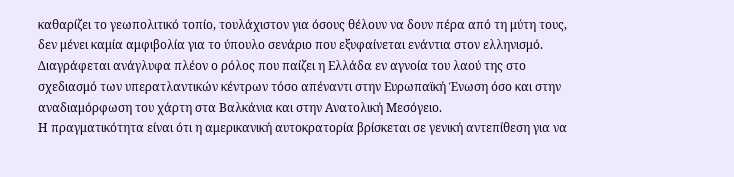καθαρίζει το γεωπολιτικό τοπίο, τουλάχιστον για όσους θέλουν να δουν πέρα από τη μύτη τους, δεν μένει καμία αμφιβολία για το ύπουλο σενάριο που εξυφαίνεται ενάντια στον ελληνισμό. Διαγράφεται ανάγλυφα πλέον ο ρόλος που παίζει η Ελλάδα εν αγνοία του λαού της στο σχεδιασμό των υπερατλαντικών κέντρων τόσο απέναντι στην Ευρωπαϊκή Ένωση όσο και στην αναδιαμόρφωση του χάρτη στα Βαλκάνια και στην Ανατολική Μεσόγειο.
Η πραγματικότητα είναι ότι η αμερικανική αυτοκρατορία βρίσκεται σε γενική αντεπίθεση για να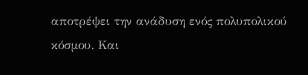αποτρέψει την ανάδυση ενός πολυπολικού κόσμου. Και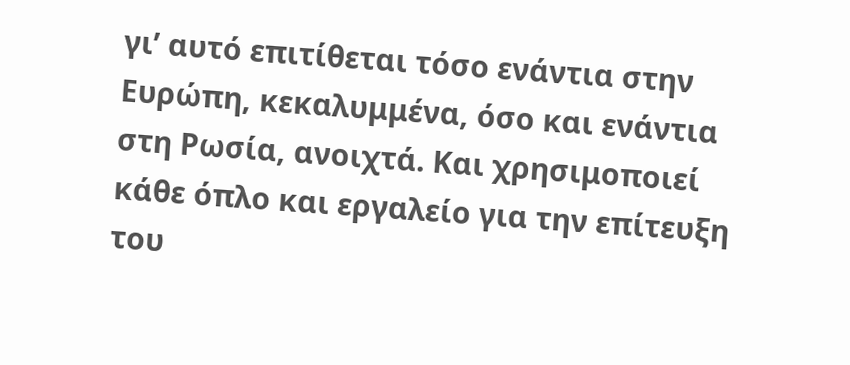γι’ αυτό επιτίθεται τόσο ενάντια στην Ευρώπη, κεκαλυμμένα, όσο και ενάντια στη Ρωσία, ανοιχτά. Και χρησιμοποιεί κάθε όπλο και εργαλείο για την επίτευξη του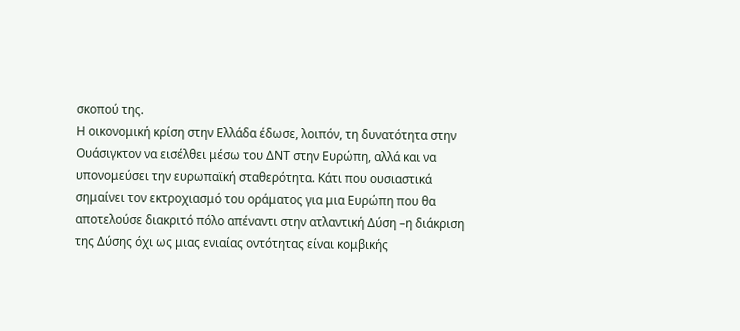σκοπού της.
Η οικονομική κρίση στην Ελλάδα έδωσε, λοιπόν, τη δυνατότητα στην Ουάσιγκτον να εισέλθει μέσω του ΔΝΤ στην Ευρώπη, αλλά και να υπονομεύσει την ευρωπαϊκή σταθερότητα. Κάτι που ουσιαστικά σημαίνει τον εκτροχιασμό του οράματος για μια Ευρώπη που θα αποτελούσε διακριτό πόλο απέναντι στην ατλαντική Δύση –η διάκριση της Δύσης όχι ως μιας ενιαίας οντότητας είναι κομβικής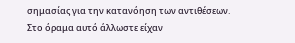σημασίας για την κατανόηση των αντιθέσεων. Στο όραμα αυτό άλλωστε είχαν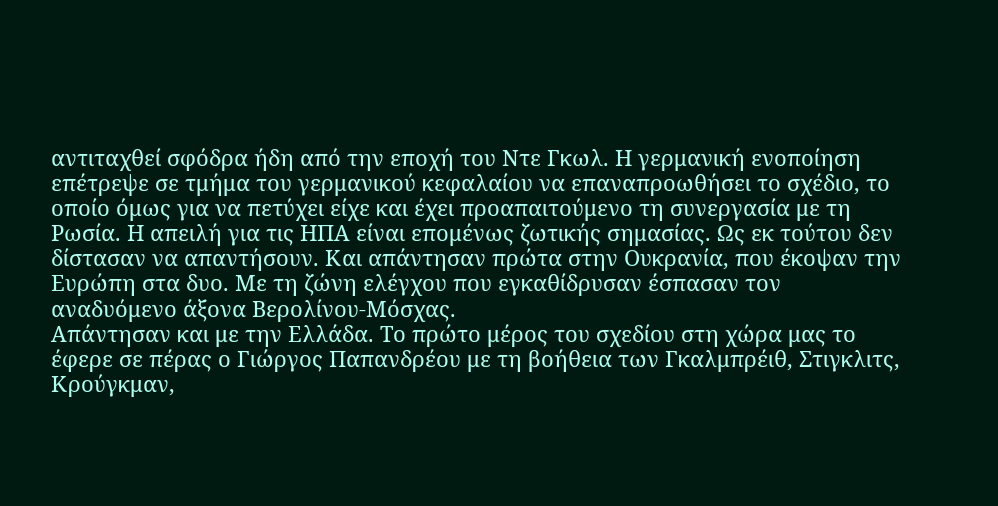αντιταχθεί σφόδρα ήδη από την εποχή του Ντε Γκωλ. Η γερμανική ενοποίηση επέτρεψε σε τμήμα του γερμανικού κεφαλαίου να επαναπροωθήσει το σχέδιο, το οποίο όμως για να πετύχει είχε και έχει προαπαιτούμενο τη συνεργασία με τη Ρωσία. Η απειλή για τις ΗΠΑ είναι επομένως ζωτικής σημασίας. Ως εκ τούτου δεν δίστασαν να απαντήσουν. Και απάντησαν πρώτα στην Ουκρανία, που έκοψαν την Ευρώπη στα δυο. Με τη ζώνη ελέγχου που εγκαθίδρυσαν έσπασαν τον αναδυόμενο άξονα Βερολίνου-Μόσχας.
Απάντησαν και με την Ελλάδα. Το πρώτο μέρος του σχεδίου στη χώρα μας το έφερε σε πέρας ο Γιώργος Παπανδρέου με τη βοήθεια των Γκαλμπρέιθ, Στιγκλιτς, Κρούγκμαν,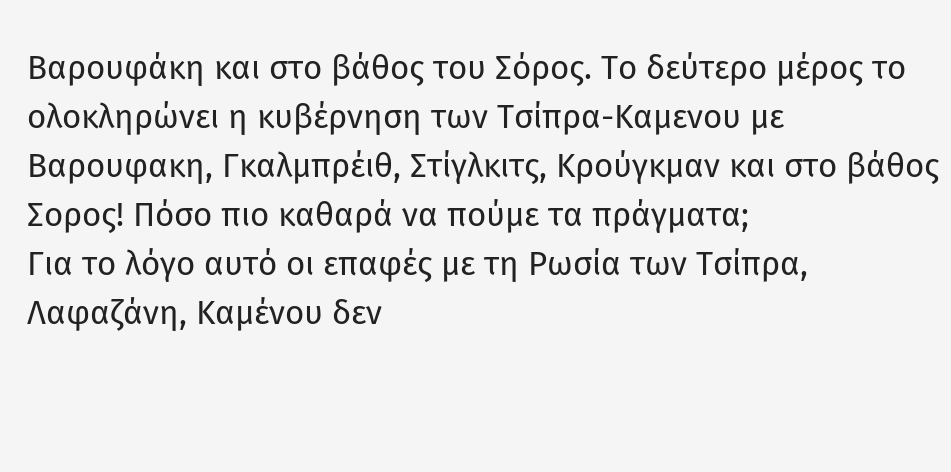Βαρουφάκη και στο βάθος του Σόρος. Το δεύτερο μέρος το ολοκληρώνει η κυβέρνηση των Τσίπρα-Καμενου με Βαρουφακη, Γκαλμπρέιθ, Στίγλκιτς, Κρούγκμαν και στο βάθος Σορος! Πόσο πιο καθαρά να πούμε τα πράγματα;
Για το λόγο αυτό οι επαφές με τη Ρωσία των Τσίπρα, Λαφαζάνη, Καμένου δεν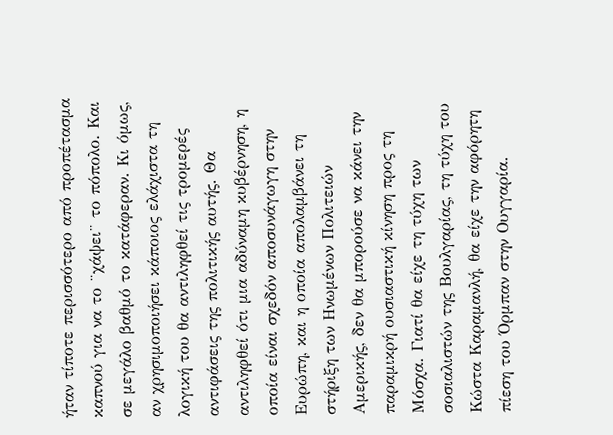ήταν τίποτε περισσότερο από προπέτασμα καπνού για να το ¨χάψει¨ το πόπολο. Και σε μεγάλο βαθμό το κατάφεραν. Κι όμως, αν χρησιμοποιήσει κάποιος ελάχιστα τη λογική του θα αντιληφθεί τις τρομερές αντιφάσεις της πολιτικής αυτής. Θα αντιληφθεί ότι μια αδύναμη κυβέρνηση, η οποία είναι σχεδόν αποσυνάγωγη στην Ευρώπη, και η οποία απολαμβάνει τη στήριξη των Ηνωμένων Πολιτειών Αμερικής, δεν θα μπορούσε να κάνει την παραμικρή ουσιαστική κίνηση προς τη Μόσχα. Γιατί θα είχε τη τύχη των σοσιαλιστών της Βουλγαρίας, τη τύχη του Κώστα Καραμανλή, θα είχε την αφόρητη πίεση του Όρμπαν στην Ουγγαρία.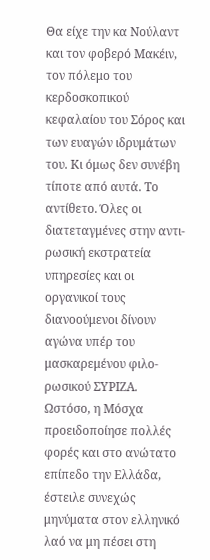Θα είχε την κα Νούλαντ και τον φοβερό Μακέιν, τον πόλεμο του κερδοσκοπικού κεφαλαίου του Σόρος και των ευαγών ιδρυμάτων του. Κι όμως δεν συνέβη τίποτε από αυτά. Το αντίθετο. Όλες οι διατεταγμένες στην αντι-ρωσική εκστρατεία υπηρεσίες και οι οργανικοί τους διανοούμενοι δίνουν αγώνα υπέρ του μασκαρεμένου φιλο-ρωσικού ΣΥΡΙΖΑ.
Ωστόσο, η Μόσχα προειδοποίησε πολλές φορές και στο ανώτατο επίπεδο την Ελλάδα, έστειλε συνεχώς μηνύματα στον ελληνικό λαό να μη πέσει στη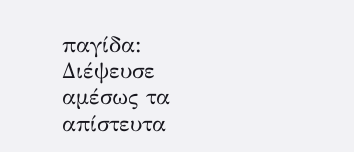παγίδα:
Διέψευσε αμέσως τα απίστευτα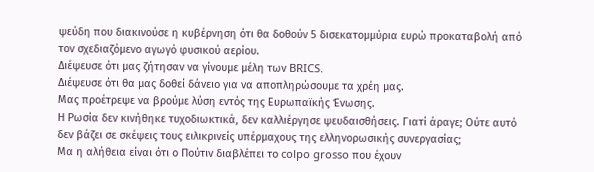ψεύδη που διακινούσε η κυβέρνηση ότι θα δοθούν 5 δισεκατομμύρια ευρώ προκαταβολή από τον σχεδιαζόμενο αγωγό φυσικού αερίου.
Διέψευσε ότι μας ζήτησαν να γίνουμε μέλη των BRICS.
Διέψευσε ότι θα μας δοθεί δάνειο για να αποπληρώσουμε τα χρέη μας.
Μας προέτρεψε να βρούμε λύση εντός της Ευρωπαϊκής Ένωσης.
Η Ρωσία δεν κινήθηκε τυχοδιωκτικά, δεν καλλιέργησε ψευδαισθήσεις. Γιατί άραγε; Ούτε αυτό δεν βάζει σε σκέψεις τους ειλικρινείς υπέρμαχους της ελληνορωσικής συνεργασίας;
Μα η αλήθεια είναι ότι ο Πούτιν διαβλέπει το colpo grosso που έχουν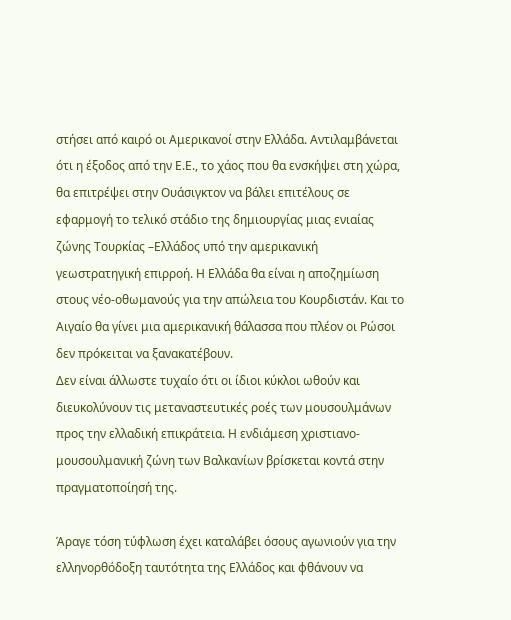στήσει από καιρό οι Αμερικανοί στην Ελλάδα. Αντιλαμβάνεται ότι η έξοδος από την Ε.Ε., το χάος που θα ενσκήψει στη χώρα, θα επιτρέψει στην Ουάσιγκτον να βάλει επιτέλους σε εφαρμογή το τελικό στάδιο της δημιουργίας μιας ενιαίας ζώνης Τουρκίας –Ελλάδος υπό την αμερικανική γεωστρατηγική επιρροή. Η Ελλάδα θα είναι η αποζημίωση στους νέο-οθωμανούς για την απώλεια του Κουρδιστάν. Και το Αιγαίο θα γίνει μια αμερικανική θάλασσα που πλέον οι Ρώσοι δεν πρόκειται να ξανακατέβουν.
Δεν είναι άλλωστε τυχαίο ότι οι ίδιοι κύκλοι ωθούν και διευκολύνουν τις μεταναστευτικές ροές των μουσουλμάνων προς την ελλαδική επικράτεια. Η ενδιάμεση χριστιανο-μουσουλμανική ζώνη των Βαλκανίων βρίσκεται κοντά στην πραγματοποίησή της.

Άραγε τόση τύφλωση έχει καταλάβει όσους αγωνιούν για την ελληνορθόδοξη ταυτότητα της Ελλάδος και φθάνουν να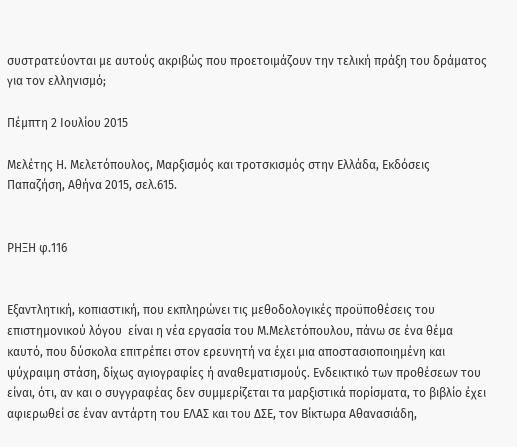συστρατεύονται με αυτούς ακριβώς που προετοιμάζουν την τελική πράξη του δράματος για τον ελληνισμό;

Πέμπτη 2 Ιουλίου 2015

Μελέτης Η. Μελετόπουλος, Μαρξισμός και τροτσκισμός στην Ελλάδα, Εκδόσεις Παπαζήση, Αθήνα 2015, σελ.615.


ΡΗΞΗ φ.116


Εξαντλητική, κοπιαστική, που εκπληρώνει τις μεθοδολογικές προϋποθέσεις του επιστημονικού λόγου  είναι η νέα εργασία του Μ.Μελετόπουλου, πάνω σε ένα θέμα καυτό, που δύσκολα επιτρέπει στον ερευνητή να έχει μια αποστασιοποιημένη και ψύχραιμη στάση, δίχως αγιογραφίες ή αναθεματισμούς. Ενδεικτικό των προθέσεων του είναι, ότι, αν και ο συγγραφέας δεν συμμερίζεται τα μαρξιστικά πορίσματα, το βιβλίο έχει αφιερωθεί σε έναν αντάρτη του ΕΛΑΣ και του ΔΣΕ, τον Βίκτωρα Αθανασιάδη,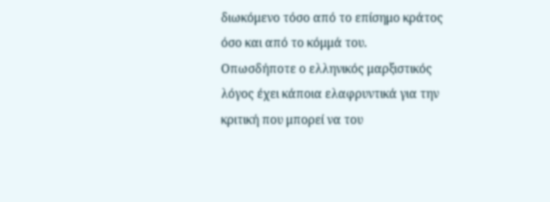διωκόμενο τόσο από το επίσημο κράτος όσο και από το κόμμά του.
Οπωσδήποτε ο ελληνικός μαρξιστικός λόγος έχει κάποια ελαφρυντικά για την κριτική που μπορεί να του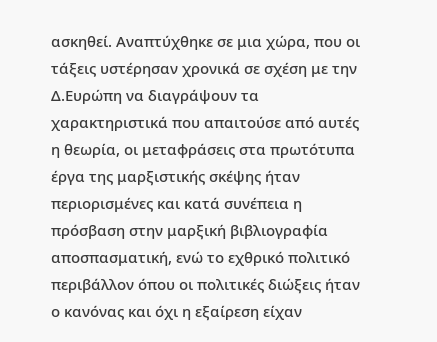ασκηθεί. Αναπτύχθηκε σε μια χώρα, που οι τάξεις υστέρησαν χρονικά σε σχέση με την Δ.Ευρώπη να διαγράψουν τα χαρακτηριστικά που απαιτούσε από αυτές η θεωρία, οι μεταφράσεις στα πρωτότυπα έργα της μαρξιστικής σκέψης ήταν περιορισμένες και κατά συνέπεια η πρόσβαση στην μαρξική βιβλιογραφία αποσπασματική, ενώ το εχθρικό πολιτικό περιβάλλον όπου οι πολιτικές διώξεις ήταν ο κανόνας και όχι η εξαίρεση είχαν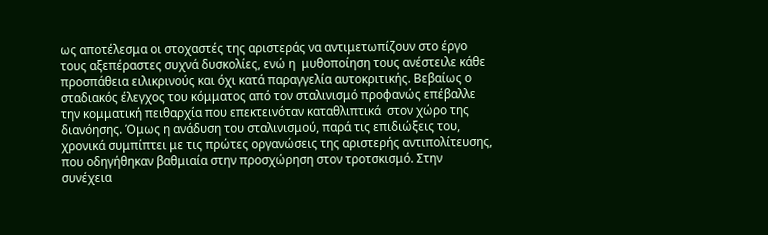ως αποτέλεσμα οι στοχαστές της αριστεράς να αντιμετωπίζουν στο έργο τους αξεπέραστες συχνά δυσκολίες, ενώ η  μυθοποίηση τους ανέστειλε κάθε προσπάθεια ειλικρινούς και όχι κατά παραγγελία αυτοκριτικής. Βεβαίως ο σταδιακός έλεγχος του κόμματος από τον σταλινισμό προφανώς επέβαλλε την κομματική πειθαρχία που επεκτεινόταν καταθλιπτικά  στον χώρο της διανόησης. Όμως η ανάδυση του σταλινισμού, παρά τις επιδιώξεις του, χρονικά συμπίπτει με τις πρώτες οργανώσεις της αριστερής αντιπολίτευσης, που οδηγήθηκαν βαθμιαία στην προσχώρηση στον τροτσκισμό. Στην συνέχεια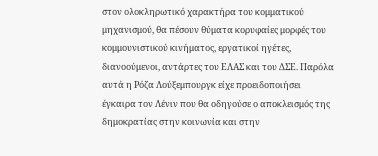στον ολοκληρωτικό χαρακτήρα του κομματικού μηχανισμού, θα πέσουν θύματα κορυφαίες μορφές του κομμουνιστικού κινήματος, εργατικοί ηγέτες, διανοούμενοι, αντάρτες του ΕΛΑΣ και του ΔΣΕ. Παρόλα αυτά η Ρόζα Λούξεμπουργκ είχε προειδοποιήσει έγκαιρα τον Λένιν που θα οδηγούσε ο αποκλεισμός της δημοκρατίας στην κοινωνία και στην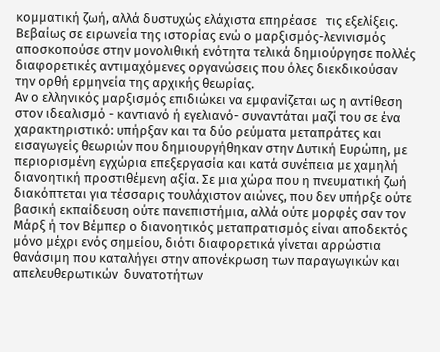κομματική ζωή, αλλά δυστυχώς ελάχιστα επηρέασε   τις εξελίξεις. Βεβαίως σε ειρωνεία της ιστορίας ενώ ο μαρξισμός-λενινισμός αποσκοπούσε στην μονολιθική ενότητα τελικά δημιούργησε πολλές διαφορετικές αντιμαχόμενες οργανώσεις που όλες διεκδικούσαν την ορθή ερμηνεία της αρχικής θεωρίας.
Αν ο ελληνικός μαρξισμός επιδιώκει να εμφανίζεται ως η αντίθεση στον ιδεαλισμό - καντιανό ή εγελιανό- συναντάται μαζί του σε ένα χαρακτηριστικό: υπήρξαν και τα δύο ρεύματα μεταπράτες και εισαγωγείς θεωριών που δημιουργήθηκαν στην Δυτική Ευρώπη, με περιορισμένη εγχώρια επεξεργασία και κατά συνέπεια με χαμηλή διανοητική προστιθέμενη αξία. Σε μια χώρα που η πνευματική ζωή διακόπτεται για τέσσαρις τουλάχιστον αιώνες, που δεν υπήρξε ούτε βασική εκπαίδευση ούτε πανεπιστήμια, αλλά ούτε μορφές σαν τον Μάρξ ή τον Βέμπερ ο διανοητικός μεταπρατισμός είναι αποδεκτός μόνο μέχρι ενός σημείου, διότι διαφορετικά γίνεται αρρώστια θανάσιμη που καταλήγει στην απονέκρωση των παραγωγικών και απελευθερωτικών  δυνατοτήτων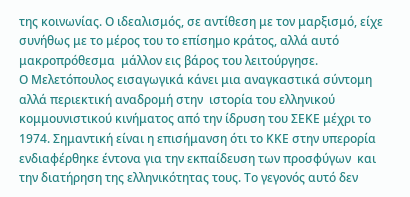της κοινωνίας. Ο ιδεαλισμός, σε αντίθεση με τον μαρξισμό, είχε συνήθως με το μέρος του το επίσημο κράτος, αλλά αυτό μακροπρόθεσμα  μάλλον εις βάρος του λειτούργησε.
Ο Μελετόπουλος εισαγωγικά κάνει μια αναγκαστικά σύντομη αλλά περιεκτική αναδρομή στην  ιστορία του ελληνικού κομμουνιστικού κινήματος από την ίδρυση του ΣΕΚΕ μέχρι το 1974. Σημαντική είναι η επισήμανση ότι το ΚΚΕ στην υπερορία ενδιαφέρθηκε έντονα για την εκπαίδευση των προσφύγων  και την διατήρηση της ελληνικότητας τους. Το γεγονός αυτό δεν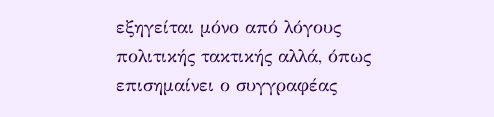εξηγείται μόνο από λόγους πολιτικής τακτικής αλλά, όπως επισημαίνει ο συγγραφέας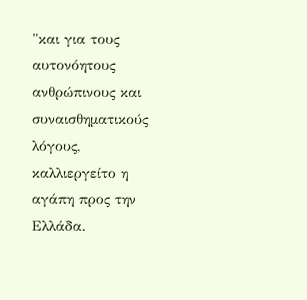"και για τους αυτονόητους ανθρώπινους και συναισθηματικούς λόγους, καλλιεργείτο η  αγάπη προς την Ελλάδα.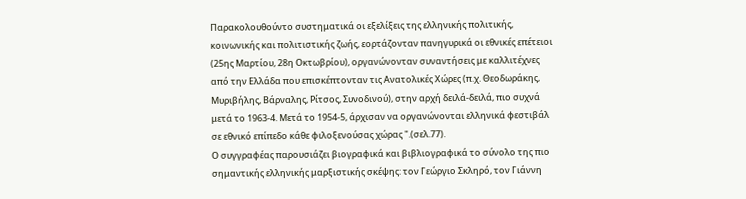Παρακολουθούντο συστηματικά οι εξελίξεις της ελληνικής πολιτικής, κοινωνικής και πολιτιστικής ζωής, εορτάζονταν πανηγυρικά οι εθνικές επέτειοι (25ης Μαρτίου, 28η Οκτωβρίου), οργανώνονταν συναντήσεις με καλλιτέχνες από την Ελλάδα που επισκέπτονταν τις Ανατολικές Χώρες (π.χ. Θεοδωράκης, Μυριβήλης, Βάρναλης, Ρίτσος, Συνοδινού), στην αρχή δειλά-δειλά, πιο συχνά μετά το 1963-4. Μετά το 1954-5, άρχισαν να οργανώνονται ελληνικά φεστιβάλ σε εθνικό επίπεδο κάθε φιλοξενούσας χώρας ".(σελ.77).
Ο συγγραφέας παρουσιάζει βιογραφικά και βιβλιογραφικά το σύνολο της πιο σημαντικής ελληνικής μαρξιστικής σκέψης: τον Γεώργιο Σκληρό, τον Γιάννη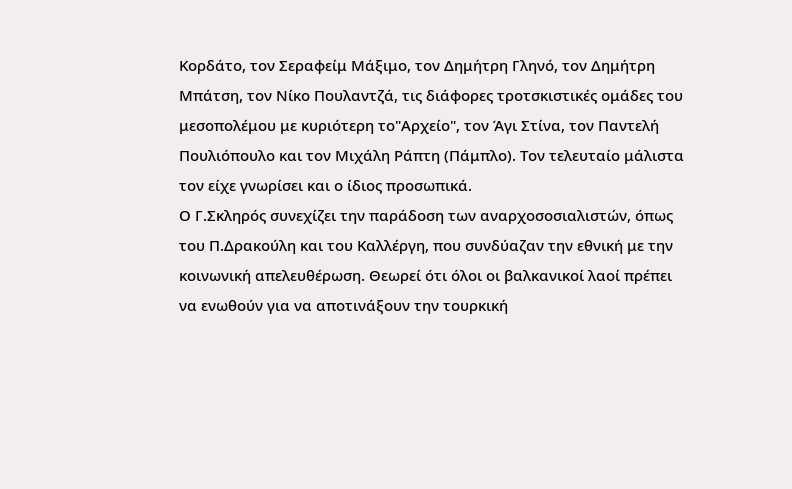Κορδάτο, τον Σεραφείμ Μάξιμο, τον Δημήτρη Γληνό, τον Δημήτρη Μπάτση, τον Νίκο Πουλαντζά, τις διάφορες τροτσκιστικές ομάδες του μεσοπολέμου με κυριότερη το"Αρχείο", τον Άγι Στίνα, τον Παντελή Πουλιόπουλο και τον Μιχάλη Ράπτη (Πάμπλο). Τον τελευταίο μάλιστα τον είχε γνωρίσει και ο ίδιος προσωπικά.
Ο Γ.Σκληρός συνεχίζει την παράδοση των αναρχοσοσιαλιστών, όπως του Π.Δρακούλη και του Καλλέργη, που συνδύαζαν την εθνική με την κοινωνική απελευθέρωση. Θεωρεί ότι όλοι οι βαλκανικοί λαοί πρέπει να ενωθούν για να αποτινάξουν την τουρκική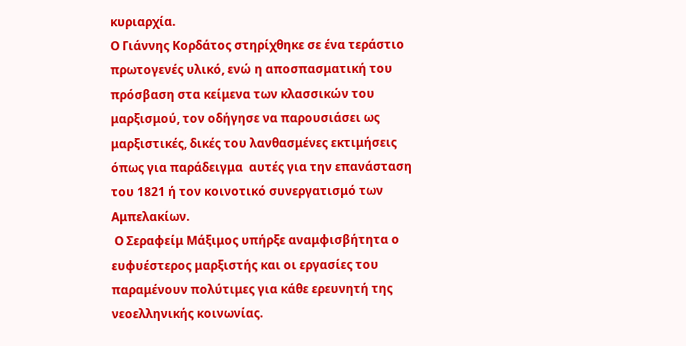κυριαρχία.
Ο Γιάννης Κορδάτος στηρίχθηκε σε ένα τεράστιο πρωτογενές υλικό, ενώ η αποσπασματική του πρόσβαση στα κείμενα των κλασσικών του μαρξισμού, τον οδήγησε να παρουσιάσει ως  μαρξιστικές, δικές του λανθασμένες εκτιμήσεις  όπως για παράδειγμα  αυτές για την επανάσταση του 1821 ή τον κοινοτικό συνεργατισμό των Αμπελακίων.
 Ο Σεραφείμ Μάξιμος υπήρξε αναμφισβήτητα ο ευφυέστερος μαρξιστής και οι εργασίες του παραμένουν πολύτιμες για κάθε ερευνητή της νεοελληνικής κοινωνίας.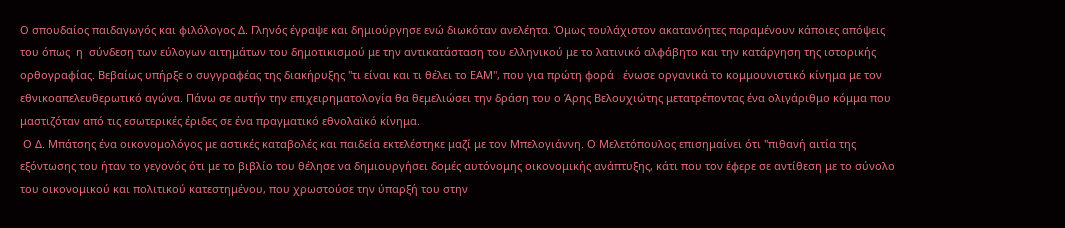Ο σπουδαίος παιδαγωγός και φιλόλογος Δ. Γληνός έγραψε και δημιούργησε ενώ διωκόταν ανελέητα. Όμως τουλάχιστον ακατανόητες παραμένουν κάποιες απόψεις του όπως  η  σύνδεση των εύλογων αιτημάτων του δημοτικισμού με την αντικατάσταση του ελληνικού με το λατινικό αλφάβητο και την κατάργηση της ιστορικής ορθογραφίας. Βεβαίως υπήρξε ο συγγραφέας της διακήρυξης "τι είναι και τι θέλει το ΕΑΜ", που για πρώτη φορά   ένωσε οργανικά το κομμουνιστικό κίνημα με τον εθνικοαπελευθερωτικό αγώνα. Πάνω σε αυτήν την επιχειρηματολογία θα θεμελιώσει την δράση του ο Άρης Βελουχιώτης μετατρέποντας ένα ολιγάριθμο κόμμα που μαστιζόταν από τις εσωτερικές έριδες σε ένα πραγματικό εθνολαϊκό κίνημα.
 Ο Δ. Μπάτσης ένα οικονομολόγος με αστικές καταβολές και παιδεία εκτελέστηκε μαζί με τον Μπελογιάννη. Ο Μελετόπουλος επισημαίνει ότι "πιθανή αιτία της εξόντωσης του ήταν το γεγονός ότι με το βιβλίο του θέλησε να δημιουργήσει δομές αυτόνομης οικονομικής ανάπτυξης, κάτι που τον έφερε σε αντίθεση με το σύνολο του οικονομικού και πολιτικού κατεστημένου, που χρωστούσε την ύπαρξή του στην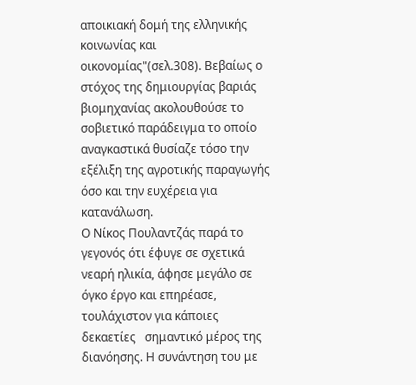αποικιακή δομή της ελληνικής κοινωνίας και οικονομίας"(σελ.308). Βεβαίως ο στόχος της δημιουργίας βαριάς βιομηχανίας ακολουθούσε το σοβιετικό παράδειγμα το οποίο αναγκαστικά θυσίαζε τόσο την  εξέλιξη της αγροτικής παραγωγής όσο και την ευχέρεια για κατανάλωση.
Ο Νίκος Πουλαντζάς παρά το γεγονός ότι έφυγε σε σχετικά νεαρή ηλικία, άφησε μεγάλο σε όγκο έργο και επηρέασε, τουλάχιστον για κάποιες δεκαετίες   σημαντικό μέρος της διανόησης. Η συνάντηση του με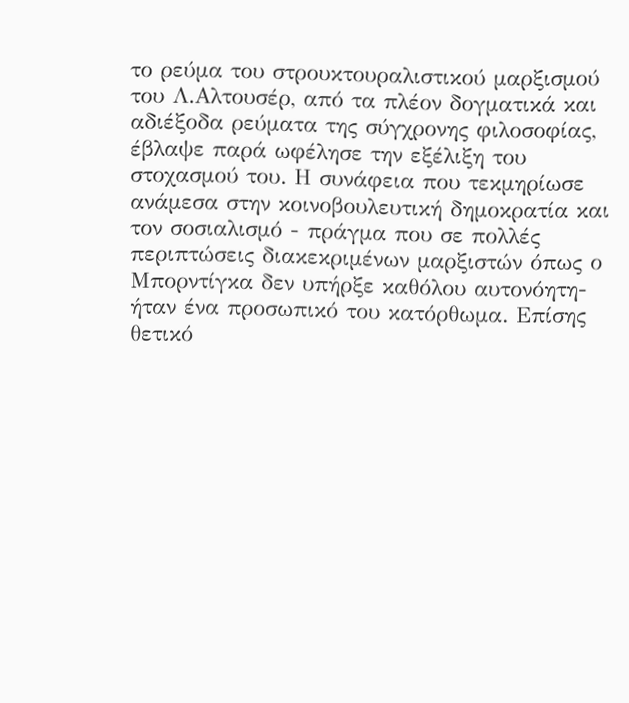το ρεύμα του στρουκτουραλιστικού μαρξισμού του Λ.Αλτουσέρ, από τα πλέον δογματικά και αδιέξοδα ρεύματα της σύγχρονης φιλοσοφίας, έβλαψε παρά ωφέλησε την εξέλιξη του στοχασμού του. Η συνάφεια που τεκμηρίωσε  ανάμεσα στην κοινοβουλευτική δημοκρατία και τον σοσιαλισμό - πράγμα που σε πολλές περιπτώσεις διακεκριμένων μαρξιστών όπως ο Μπορντίγκα δεν υπήρξε καθόλου αυτονόητη- ήταν ένα προσωπικό του κατόρθωμα. Επίσης θετικό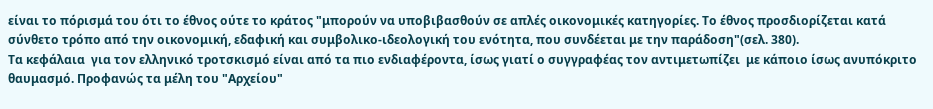είναι το πόρισμά του ότι το έθνος ούτε το κράτος "μπορούν να υποβιβασθούν σε απλές οικονομικές κατηγορίες. Το έθνος προσδιορίζεται κατά σύνθετο τρόπο από την οικονομική, εδαφική και συμβολικο-ιδεολογική του ενότητα, που συνδέεται με την παράδοση"(σελ. 380).
Τα κεφάλαια  για τον ελληνικό τροτσκισμό είναι από τα πιο ενδιαφέροντα, ίσως γιατί ο συγγραφέας τον αντιμετωπίζει  με κάποιο ίσως ανυπόκριτο θαυμασμό. Προφανώς τα μέλη του "Αρχείου"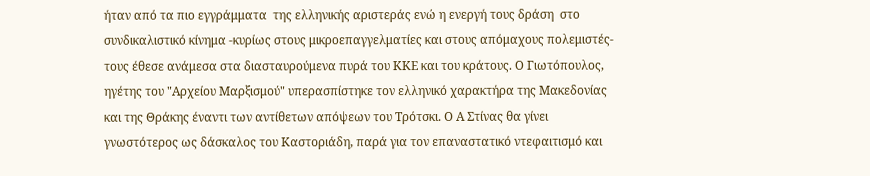ήταν από τα πιο εγγράμματα  της ελληνικής αριστεράς ενώ η ενεργή τους δράση  στο συνδικαλιστικό κίνημα -κυρίως στους μικροεπαγγελματίες και στους απόμαχους πολεμιστές- τους έθεσε ανάμεσα στα διασταυρούμενα πυρά του ΚΚΕ και του κράτους. Ο Γιωτόπουλος, ηγέτης του "Αρχείου Μαρξισμού" υπερασπίστηκε τον ελληνικό χαρακτήρα της Μακεδονίας και της Θράκης έναντι των αντίθετων απόψεων του Τρότσκι. Ο Α Στίνας θα γίνει γνωστότερος ως δάσκαλος του Καστοριάδη, παρά για τον επαναστατικό ντεφαιτισμό και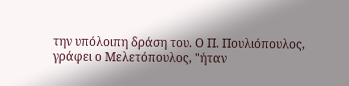την υπόλοιπη δράση του. Ο Π. Πουλιόπουλος, γράφει ο Μελετόπουλος, "ήταν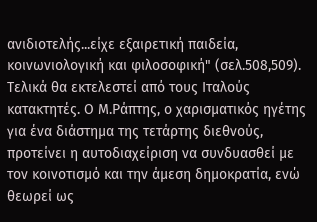ανιδιοτελής...είχε εξαιρετική παιδεία, κοινωνιολογική και φιλοσοφική" (σελ.508,509). Τελικά θα εκτελεστεί από τους Ιταλούς κατακτητές. Ο Μ.Ράπτης, ο χαρισματικός ηγέτης για ένα διάστημα της τετάρτης διεθνούς, προτείνει η αυτοδιαχείριση να συνδυασθεί με τον κοινοτισμό και την άμεση δημοκρατία, ενώ  θεωρεί ως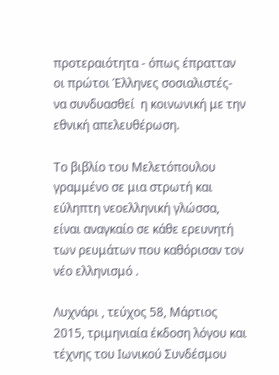προτεραιότητα - όπως έπρατταν οι πρώτοι Έλληνες σοσιαλιστές-  να συνδυασθεί  η κοινωνική με την εθνική απελευθέρωση.

Το βιβλίο του Μελετόπουλου γραμμένο σε μια στρωτή και εύληπτη νεοελληνική γλώσσα, είναι αναγκαίο σε κάθε ερευνητή των ρευμάτων που καθόρισαν τον νέο ελληνισμό .

Λυχνάρι , τεύχος 58, Μάρτιος 2015, τριμηνιαία έκδοση λόγου και τέχνης του Ιωνικού Συνδέσμου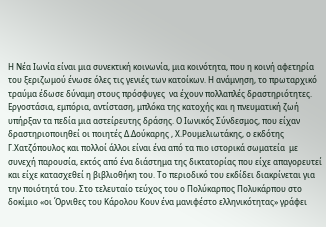Η Νέα Ιωνία είναι μια συνεκτική κοινωνία, μια κοινότητα, που η κοινή αφετηρία του ξεριζωμού ένωσε όλες τις γενιές των κατοίκων. Η ανάμνηση, το πρωταρχικό τραύμα έδωσε δύναμη στους πρόσφυγες  να έχουν πολλαπλές δραστηριότητες. Εργοστάσια, εμπόρια, αντίσταση, μπλόκα της κατοχής και η πνευματική ζωή υπήρξαν τα πεδία μια αστείρευτης δράσης. Ο Ιωνικός Σύνδεσμος, που είχαν δραστηριοποιηθεί οι ποιητές Δ.Δούκαρης , Χ.Ρουμελιωτάκης, ο εκδότης Γ.Χατζόπουλος και πολλοί άλλοι είναι ένα από τα πιο ιστορικά σωματεία  με συνεχή παρουσία, εκτός από ένα διάστημα της δικτατορίας που είχε απαγορευτεί και είχε κατασχεθεί η βιβλιοθήκη του. Το περιοδικό του εκδίδει διακρίνεται για την ποιότητά του. Στο τελευταίο τεύχος του ο Πολύκαρπος Πολυκάρπου στο δοκίμιο «οι Όρνιθες του Κάρολου Κουν ένα μανιφέστο ελληνικότητας» γράφει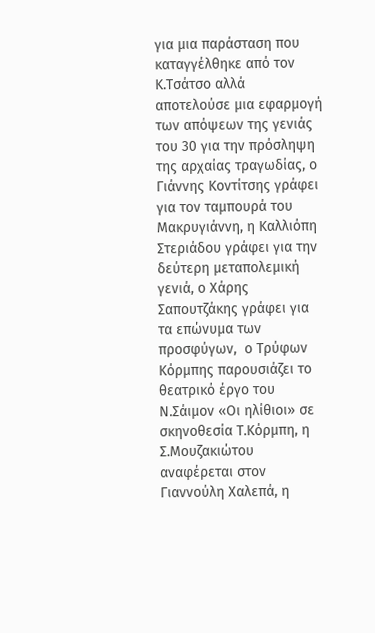για μια παράσταση που καταγγέλθηκε από τον Κ.Τσάτσο αλλά αποτελούσε μια εφαρμογή των απόψεων της γενιάς του 30 για την πρόσληψη της αρχαίας τραγωδίας, ο Γιάννης Κοντίτσης γράφει για τον ταμπουρά του Μακρυγιάννη, η Καλλιόπη Στεριάδου γράφει για την δεύτερη μεταπολεμική γενιά, ο Χάρης Σαπουτζάκης γράφει για τα επώνυμα των προσφύγων,  ο Τρύφων Κόρμπης παρουσιάζει το θεατρικό έργο του Ν.Σάιμον «Οι ηλίθιοι» σε σκηνοθεσία Τ.Κόρμπη, η Σ.Μουζακιώτου αναφέρεται στον Γιαννούλη Χαλεπά, η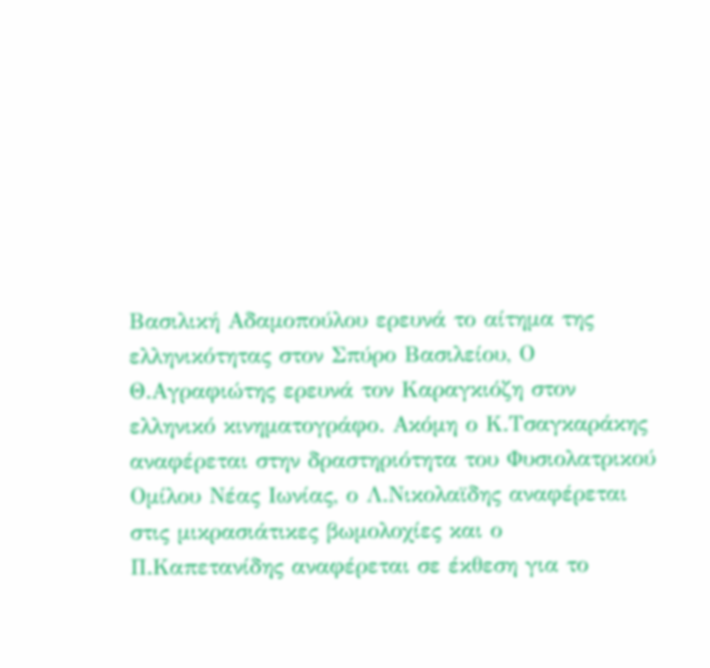Βασιλική Αδαμοπούλου ερευνά το αίτημα της ελληνικότητας στον Σπύρο Βασιλείου, Ο Θ.Αγραφιώτης ερευνά τον Καραγκιόζη στον ελληνικό κινηματογράφο. Ακόμη ο Κ.Τσαγκαράκης αναφέρεται στην δραστηριότητα του Φυσιολατρικού Ομίλου Νέας Ιωνίας, ο Λ.Νικολαϊδης αναφέρεται στις μικρασιάτικες βωμολοχίες και ο Π.Καπετανίδης αναφέρεται σε έκθεση για το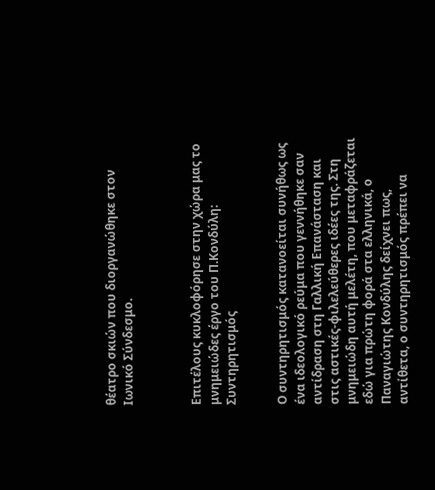θέατρο σκιών που διοργανώθηκε στον Ιωνικό Σύνδεσμο.



Επιτέλους κυκλοφόρησε στην χώρα μας το μνημειώδες έργο του Π.Κονδύλη: Συντηρητισμός


Ο συντηρητισμός κατανοείται συνήθως ως ένα ιδεολογικό ρεύμα που γεννήθηκε σαν αντίδραση στη Γαλλική Επανάσταση και στις αστικές-φιλελεύθερες ιδέες της. Στη μνημειώδη αυτή μελέτη, που μεταφράζεται εδώ για πρώτη φορά στα ελληνικά, ο Παναγιώτης Κονδύλης δείχνει πως, αντίθετα, ο συντηρητισμός πρέπει να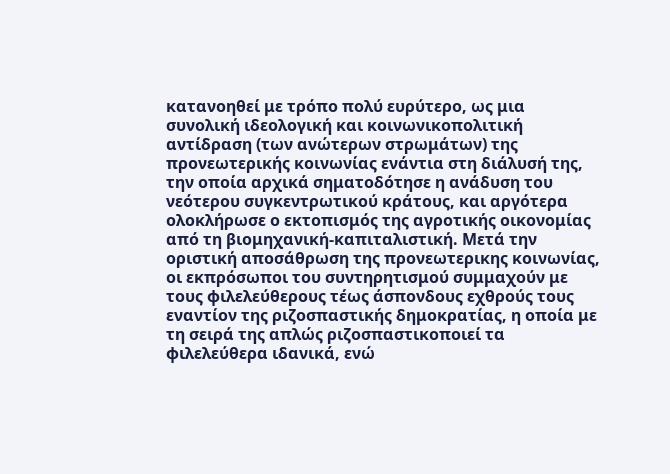κατανοηθεί με τρόπο πολύ ευρύτερο, ως μια συνολική ιδεολογική και κοινωνικοπολιτική αντίδραση (των ανώτερων στρωμάτων) της προνεωτερικής κοινωνίας ενάντια στη διάλυσή της, την οποία αρχικά σηματοδότησε η ανάδυση του νεότερου συγκεντρωτικού κράτους, και αργότερα ολοκλήρωσε ο εκτοπισμός της αγροτικής οικονομίας από τη βιομηχανική-καπιταλιστική. Μετά την οριστική αποσάθρωση της προνεωτερικης κοινωνίας, οι εκπρόσωποι του συντηρητισμού συμμαχούν με τους φιλελεύθερους τέως άσπονδους εχθρούς τους εναντίον της ριζοσπαστικής δημοκρατίας, η οποία με τη σειρά της απλώς ριζοσπαστικοποιεί τα φιλελεύθερα ιδανικά, ενώ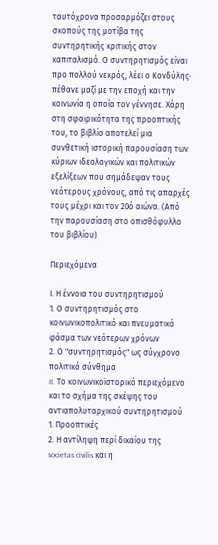ταυτόχρονα προσαρμόζει στους σκοπούς της μοτίβα της συντηρητικής κριτικής στον καπιταλισμό. Ο συντηρητισμός είναι προ πολλού νεκρός, λέει ο Κονδύλης· πέθανε μαζί με την εποχή και την κοινωνία η οποία τον γέννησε. Χάρη στη σφαιρικότητα της προοπτικής του, το βιβλίο αποτελεί μια συνθετική ιστορική παρουσίαση των κύριων ιδεολογικών και πολιτικών εξελίξεων που σημάδεψαν τους νεότερους χρόνους, από τις απαρχές τους μέχρι και τον 20ό αιώνα. (Από την παρουσίαση στο οπισθόφυλλο του βιβλίου)

Περιεχόμενα

Ι. Η έννοια του συντηρητισμού
1. Ο συντηρητισμός στο κοινωνικοπολιτικό και πνευματικό φάσμα των νεότερων χρόνων
2. Ο "συντηρητισμός" ως σύγχρονο πολιτικό σύνθημα
II. Το κοινωνικοϊστορικό περιεχόμενο και το σχήμα της σκέψης του αντιαπολυταρχικού συντηρητισμού
1. Προοπτικές
2. Η αντίληψη περί δικαίου της societas civilis και η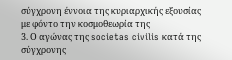σύγχρονη έννοια της κυριαρχικής εξουσίας με φόντο την κοσμοθεωρία της
3. Ο αγώνας της societas civilis κατά της σύγχρονης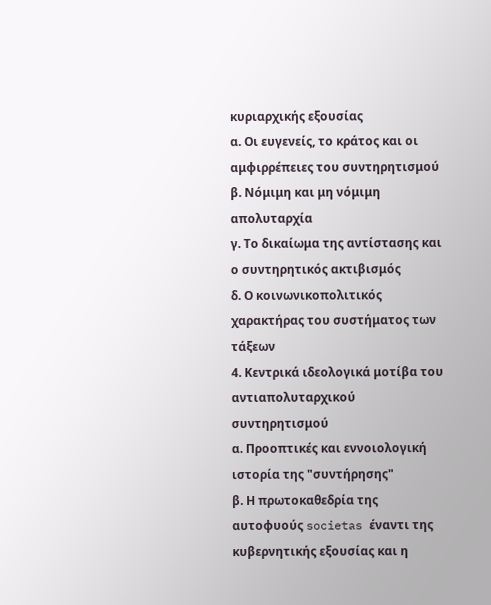κυριαρχικής εξουσίας
α. Οι ευγενείς, το κράτος και οι αμφιρρέπειες του συντηρητισμού
β. Νόμιμη και μη νόμιμη απολυταρχία
γ. Το δικαίωμα της αντίστασης και ο συντηρητικός ακτιβισμός
δ. Ο κοινωνικοπολιτικός χαρακτήρας του συστήματος των τάξεων
4. Κεντρικά ιδεολογικά μοτίβα του αντιαπολυταρχικού συντηρητισμού
α. Προοπτικές και εννοιολογική ιστορία της "συντήρησης"
β. Η πρωτοκαθεδρία της αυτοφυούς societas έναντι της κυβερνητικής εξουσίας και η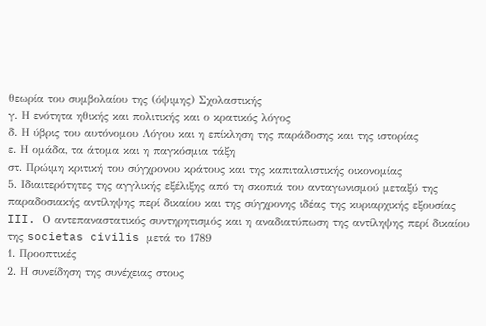θεωρία του συμβολαίου της (όψιμης) Σχολαστικής
γ. Η ενότητα ηθικής και πολιτικής και ο κρατικός λόγος
δ. Η ύβρις του αυτόνομου Λόγου και η επίκληση της παράδοσης και της ιστορίας
ε. Η ομάδα, τα άτομα και η παγκόσμια τάξη
στ. Πρώιμη κριτική του σύγχρονου κράτους και της καπιταλιστικής οικονομίας
5. Ιδιαιτερότητες της αγγλικής εξέλιξης από τη σκοπιά του ανταγωνισμού μεταξύ της παραδοσιακής αντίληψης περί δικαίου και της σύγχρονης ιδέας της κυριαρχικής εξουσίας
III. Ο αντεπαναστατικός συντηρητισμός και η αναδιατύπωση της αντίληψης περί δικαίου της societas civilis μετά το 1789
1. Προοπτικές
2. Η συνείδηση της συνέχειας στους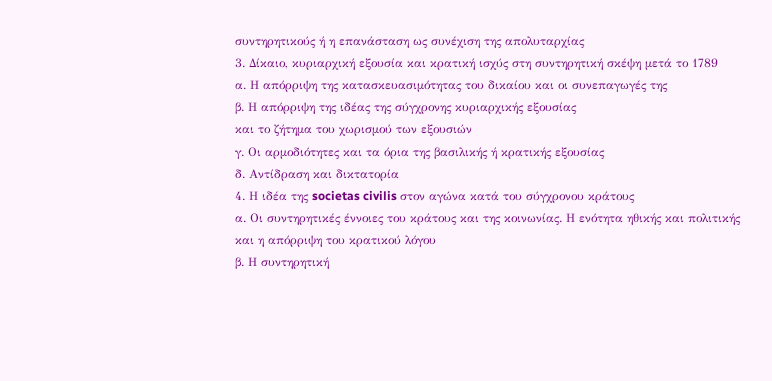συντηρητικούς ή η επανάσταση ως συνέχιση της απολυταρχίας
3. Δίκαιο, κυριαρχική εξουσία και κρατική ισχύς στη συντηρητική σκέψη μετά το 1789
α. Η απόρριψη της κατασκευασιμότητας του δικαίου και οι συνεπαγωγές της
β. Η απόρριψη της ιδέας της σύγχρονης κυριαρχικής εξουσίας
και το ζήτημα του χωρισμού των εξουσιών
γ. Οι αρμοδιότητες και τα όρια της βασιλικής ή κρατικής εξουσίας
δ. Αντίδραση και δικτατορία
4. Η ιδέα της societas civilis στον αγώνα κατά του σύγχρονου κράτους
α. Οι συντηρητικές έννοιες του κράτους και της κοινωνίας. Η ενότητα ηθικής και πολιτικής και η απόρριψη του κρατικού λόγου
β. Η συντηρητική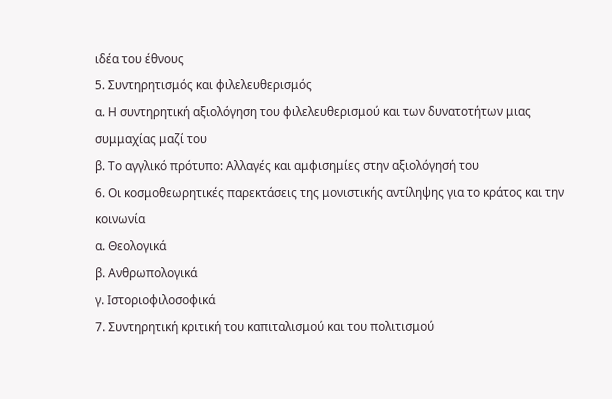ιδέα του έθνους
5. Συντηρητισμός και φιλελευθερισμός
α. Η συντηρητική αξιολόγηση του φιλελευθερισμού και των δυνατοτήτων μιας συμμαχίας μαζί του
β. Το αγγλικό πρότυπο: Αλλαγές και αμφισημίες στην αξιολόγησή του
6. Οι κοσμοθεωρητικές παρεκτάσεις της μονιστικής αντίληψης για το κράτος και την κοινωνία
α. Θεολογικά
β. Ανθρωπολογικά
γ. Ιστοριοφιλοσοφικά
7. Συντηρητική κριτική του καπιταλισμού και του πολιτισμού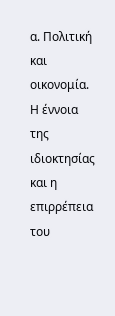α. Πολιτική και οικονομία. Η έννοια της ιδιοκτησίας και η επιρρέπεια του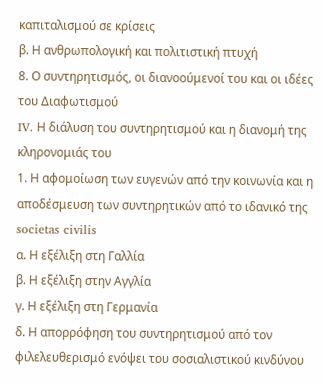καπιταλισμού σε κρίσεις
β. Η ανθρωπολογική και πολιτιστική πτυχή
8. Ο συντηρητισμός, οι διανοούμενοί του και οι ιδέες του Διαφωτισμού
IV. Η διάλυση του συντηρητισμού και η διανομή της κληρονομιάς του
1. Η αφομοίωση των ευγενών από την κοινωνία και η αποδέσμευση των συντηρητικών από το ιδανικό της societas civilis
α. Η εξέλιξη στη Γαλλία
β. Η εξέλιξη στην Αγγλία
γ. Η εξέλιξη στη Γερμανία
δ. Η απορρόφηση του συντηρητισμού από τον φιλελευθερισμό ενόψει του σοσιαλιστικού κινδύνου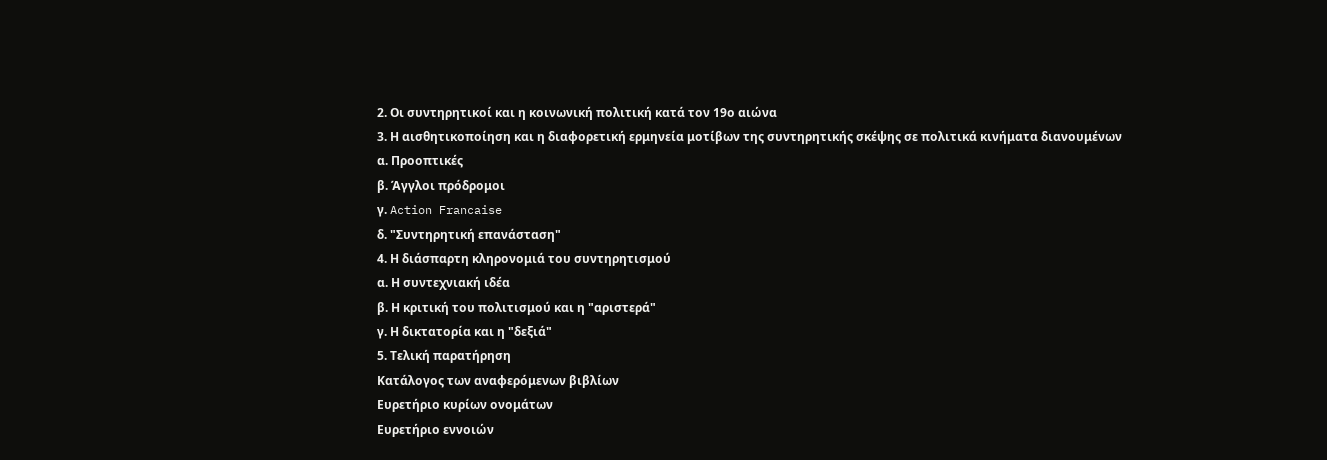2. Οι συντηρητικοί και η κοινωνική πολιτική κατά τον 19ο αιώνα
3. Η αισθητικοποίηση και η διαφορετική ερμηνεία μοτίβων της συντηρητικής σκέψης σε πολιτικά κινήματα διανουμένων
α. Προοπτικές
β. Άγγλοι πρόδρομοι
γ. Action Francaise
δ. "Συντηρητική επανάσταση"
4. Η διάσπαρτη κληρονομιά του συντηρητισμού
α. Η συντεχνιακή ιδέα
β. Η κριτική του πολιτισμού και η "αριστερά"
γ. Η δικτατορία και η "δεξιά"
5. Τελική παρατήρηση
Κατάλογος των αναφερόμενων βιβλίων
Ευρετήριο κυρίων ονομάτων
Ευρετήριο εννοιών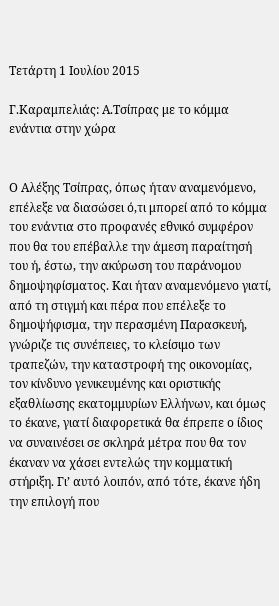Τετάρτη 1 Ιουλίου 2015

Γ.Καραμπελιάς: Α.Τσίπρας με το κόμμα ενάντια στην χώρα


Ο Αλέξης Τσίπρας, όπως ήταν αναμενόμενο, επέλεξε να διασώσει ό,τι μπορεί από το κόμμα του ενάντια στο προφανές εθνικό συμφέρον που θα του επέβαλλε την άμεση παραίτησή του ή, έστω, την ακύρωση του παράνομου δημοψηφίσματος. Και ήταν αναμενόμενο γιατί, από τη στιγμή και πέρα που επέλεξε το δημοψήφισμα, την περασμένη Παρασκευή, γνώριζε τις συνέπειες, το κλείσιμο των τραπεζών, την καταστροφή της οικονομίας, τον κίνδυνο γενικευμένης και οριστικής εξαθλίωσης εκατομμυρίων Ελλήνων, και όμως το έκανε, γιατί διαφορετικά θα έπρεπε ο ίδιος να συναινέσει σε σκληρά μέτρα που θα τον έκαναν να χάσει εντελώς την κομματική στήριξη. Γι’ αυτό λοιπόν, από τότε, έκανε ήδη την επιλογή που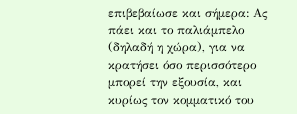επιβεβαίωσε και σήμερα: Ας πάει και το παλιάμπελο (δηλαδή η χώρα), για να κρατήσει όσο περισσότερο μπορεί την εξουσία, και κυρίως τον κομματικό του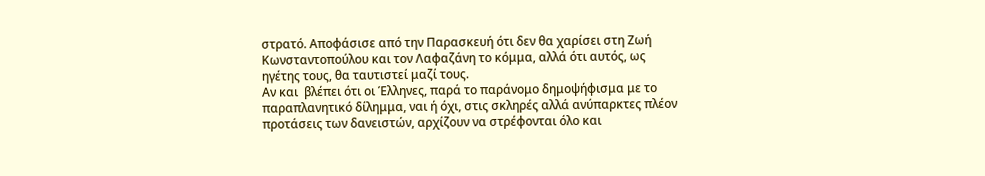στρατό. Αποφάσισε από την Παρασκευή ότι δεν θα χαρίσει στη Ζωή Κωνσταντοπούλου και τον Λαφαζάνη το κόμμα, αλλά ότι αυτός, ως ηγέτης τους, θα ταυτιστεί μαζί τους.
Αν και  βλέπει ότι οι Έλληνες, παρά το παράνομο δημοψήφισμα με το παραπλανητικό δίλημμα, ναι ή όχι, στις σκληρές αλλά ανύπαρκτες πλέον προτάσεις των δανειστών, αρχίζουν να στρέφονται όλο και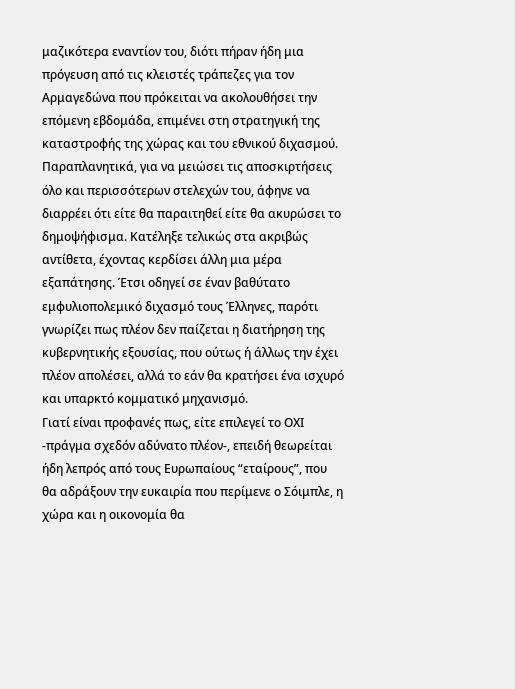μαζικότερα εναντίον του, διότι πήραν ήδη μια πρόγευση από τις κλειστές τράπεζες για τον Αρμαγεδώνα που πρόκειται να ακολουθήσει την επόμενη εβδομάδα, επιμένει στη στρατηγική της καταστροφής της χώρας και του εθνικού διχασμού. Παραπλανητικά, για να μειώσει τις αποσκιρτήσεις όλο και περισσότερων στελεχών του, άφηνε να διαρρέει ότι είτε θα παραιτηθεί είτε θα ακυρώσει το δημοψήφισμα. Κατέληξε τελικώς στα ακριβώς αντίθετα, έχοντας κερδίσει άλλη μια μέρα εξαπάτησης. Έτσι οδηγεί σε έναν βαθύτατο εμφυλιοπολεμικό διχασμό τους Έλληνες, παρότι γνωρίζει πως πλέον δεν παίζεται η διατήρηση της κυβερνητικής εξουσίας, που ούτως ή άλλως την έχει πλέον απολέσει, αλλά το εάν θα κρατήσει ένα ισχυρό και υπαρκτό κομματικό μηχανισμό.
Γιατί είναι προφανές πως, είτε επιλεγεί το ΟΧΙ -πράγμα σχεδόν αδύνατο πλέον-, επειδή θεωρείται ήδη λεπρός από τους Ευρωπαίους “εταίρους”, που θα αδράξουν την ευκαιρία που περίμενε ο Σόιμπλε, η χώρα και η οικονομία θα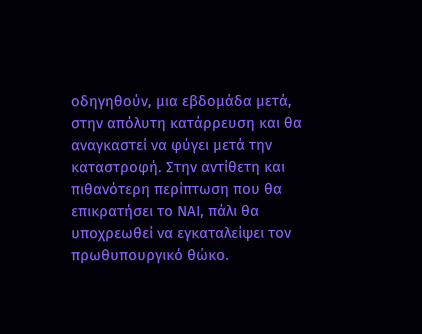οδηγηθούν, μια εβδομάδα μετά, στην απόλυτη κατάρρευση και θα αναγκαστεί να φύγει μετά την καταστροφή. Στην αντίθετη και πιθανότερη περίπτωση που θα επικρατήσει το ΝΑΙ, πάλι θα υποχρεωθεί να εγκαταλείψει τον πρωθυπουργικό θώκο.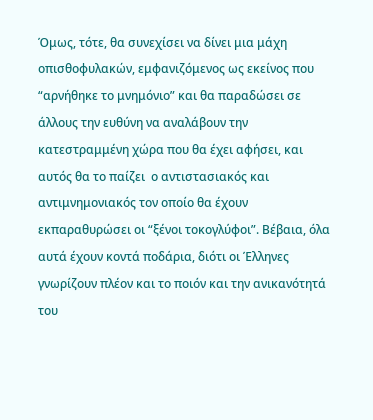Όμως, τότε, θα συνεχίσει να δίνει μια μάχη οπισθοφυλακών, εμφανιζόμενος ως εκείνος που “αρνήθηκε το μνημόνιο” και θα παραδώσει σε άλλους την ευθύνη να αναλάβουν την κατεστραμμένη χώρα που θα έχει αφήσει, και αυτός θα το παίζει  ο αντιστασιακός και αντιμνημονιακός τον οποίο θα έχουν εκπαραθυρώσει οι “ξένοι τοκογλύφοι”. Βέβαια, όλα αυτά έχουν κοντά ποδάρια, διότι οι Έλληνες γνωρίζουν πλέον και το ποιόν και την ανικανότητά του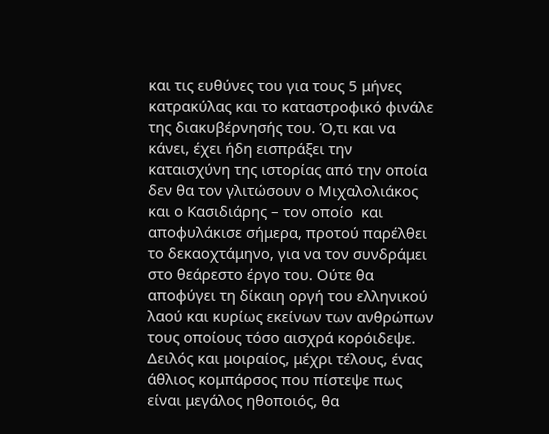και τις ευθύνες του για τους 5 μήνες κατρακύλας και το καταστροφικό φινάλε της διακυβέρνησής του. Ό,τι και να κάνει, έχει ήδη εισπράξει την καταισχύνη της ιστορίας από την οποία δεν θα τον γλιτώσουν ο Μιχαλολιάκος και ο Κασιδιάρης – τον οποίο  και αποφυλάκισε σήμερα, προτού παρέλθει το δεκαοχτάμηνο, για να τον συνδράμει στο θεάρεστο έργο του. Ούτε θα αποφύγει τη δίκαιη οργή του ελληνικού λαού και κυρίως εκείνων των ανθρώπων τους οποίους τόσο αισχρά κορόιδεψε. Δειλός και μοιραίος, μέχρι τέλους, ένας άθλιος κομπάρσος που πίστεψε πως είναι μεγάλος ηθοποιός, θα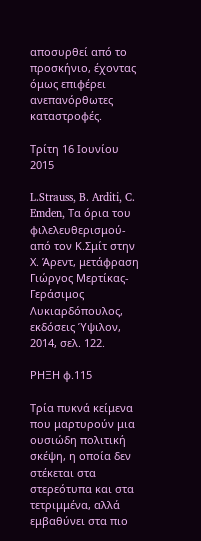αποσυρθεί από το προσκήνιο, έχοντας όμως επιφέρει ανεπανόρθωτες καταστροφές.

Τρίτη 16 Ιουνίου 2015

L.Strauss, B. Arditi, C. Emden, Τα όρια του φιλελευθερισμού- από τον Κ.Σμίτ στην Χ. Άρεντ, μετάφραση Γιώργος Μερτίκας- Γεράσιμος Λυκιαρδόπουλος, εκδόσεις Ύψιλον, 2014, σελ. 122.

ΡΗΞΗ φ.115

Τρία πυκνά κείμενα  που μαρτυρούν μια ουσιώδη πολιτική σκέψη, η οποία δεν στέκεται στα στερεότυπα και στα τετριμμένα, αλλά εμβαθύνει στα πιο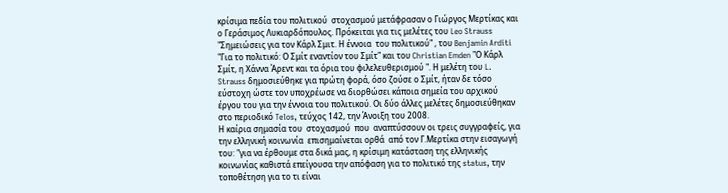κρίσιμα πεδία του πολιτικού  στοχασμού μετάφρασαν ο Γιώργος Μερτίκας και ο Γεράσιμος Λυκιαρδόπουλος. Πρόκειται για τις μελέτες του Leo Strauss "Σημειώσεις για τον Κάρλ Σμιτ. Η έννοια  του πολιτικού" , του Benjamin Arditi "Για το πολιτικό: Ο Σμίτ εναντίον του Σμίτ" και του Christian Emden "Ο Κάρλ Σμίτ, η Χάννα Άρεντ και τα όρια του φιλελευθερισμού ". Η μελέτη του L. Strauss δημοσιεύθηκε για πρώτη φορά, όσο ζούσε ο Σμίτ, ήταν δε τόσο εύστοχη ώστε τον υποχρέωσε να διορθώσει κάποια σημεία του αρχικού έργου του για την έννοια του πολιτικού. Οι δύο άλλες μελέτες δημοσιεύθηκαν στο περιοδικό Telos, τεύχος 142, την Άνοιξη του 2008.
Η καίρια σημασία του  στοχασμού  που  αναπτύσσουν οι τρεις συγγραφείς, για την ελληνική κοινωνία  επισημαίνεται ορθά  από τον Γ.Μερτίκα στην εισαγωγή του: "για να έρθουμε στα δικά μας, η κρίσιμη κατάσταση της ελληνικής κοινωνίας καθιστά επείγουσα την απόφαση για το πολιτικό της status, την τοποθέτηση για το τι είναι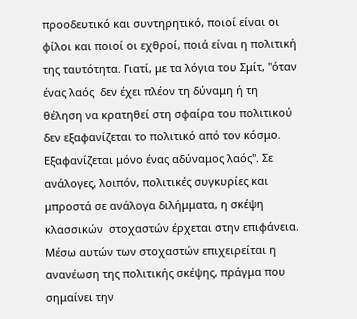προοδευτικό και συντηρητικό, ποιοί είναι οι φίλοι και ποιοί οι εχθροί, ποιά είναι η πολιτική της ταυτότητα. Γιατί, με τα λόγια του Σμίτ, "όταν ένας λαός  δεν έχει πλέον τη δύναμη ή τη θέληση να κρατηθεί στη σφαίρα του πολιτικού δεν εξαφανίζεται το πολιτικό από τον κόσμο. Εξαφανίζεται μόνο ένας αδύναμος λαός". Σε ανάλογες, λοιπόν, πολιτικές συγκυρίες και μπροστά σε ανάλογα διλήμματα, η σκέψη κλασσικών  στοχαστών έρχεται στην επιφάνεια. Μέσω αυτών των στοχαστών επιχειρείται η ανανέωση της πολιτικής σκέψης, πράγμα που σημαίνει την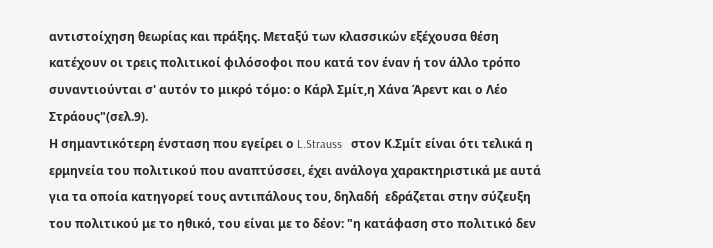αντιστοίχηση θεωρίας και πράξης. Μεταξύ των κλασσικών εξέχουσα θέση κατέχουν οι τρεις πολιτικοί φιλόσοφοι που κατά τον έναν ή τον άλλο τρόπο συναντιούνται σ' αυτόν το μικρό τόμο: ο Κάρλ Σμίτ,η Χάνα Άρεντ και ο Λέο Στράους"(σελ.9).
Η σημαντικότερη ένσταση που εγείρει ο L.Strauss   στον Κ.Σμίτ είναι ότι τελικά η ερμηνεία του πολιτικού που αναπτύσσει, έχει ανάλογα χαρακτηριστικά με αυτά για τα οποία κατηγορεί τους αντιπάλους του, δηλαδή  εδράζεται στην σύζευξη του πολιτικού με το ηθικό, του είναι με το δέον: "η κατάφαση στο πολιτικό δεν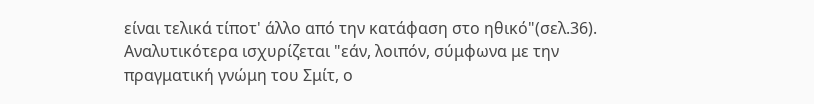είναι τελικά τίποτ' άλλο από την κατάφαση στο ηθικό"(σελ.36). Αναλυτικότερα ισχυρίζεται "εάν, λοιπόν, σύμφωνα με την πραγματική γνώμη του Σμίτ, ο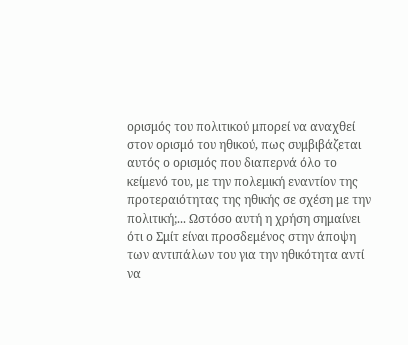ορισμός του πολιτικού μπορεί να αναχθεί στον ορισμό του ηθικού, πως συμβιβάζεται αυτός ο ορισμός που διαπερνά όλο το κείμενό του, με την πολεμική εναντίον της προτεραιότητας της ηθικής σε σχέση με την πολιτική;... Ωστόσο αυτή η χρήση σημαίνει ότι ο Σμίτ είναι προσδεμένος στην άποψη των αντιπάλων του για την ηθικότητα αντί να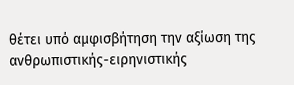θέτει υπό αμφισβήτηση την αξίωση της ανθρωπιστικής-ειρηνιστικής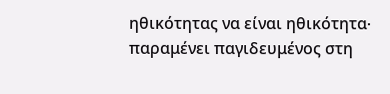ηθικότητας να είναι ηθικότητα∙ παραμένει παγιδευμένος στη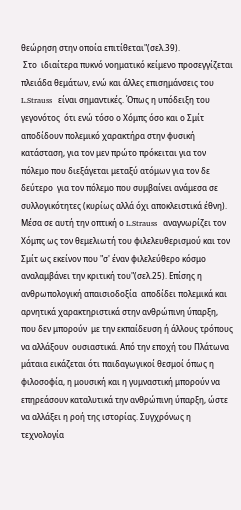θεώρηση στην οποία επιτίθεται"(σελ.39).
 Στο  ιδιαίτερα πυκνό νοηματικό κείμενο προσεγγίζεται πλειάδα θεμάτων, ενώ και άλλες επισημάνσεις του L.Strauss   είναι σημαντικές. Όπως η υπόδειξη του γεγονότος  ότι ενώ τόσο ο Χόμπς όσο και ο Σμίτ αποδίδουν πολεμικό χαρακτήρα στην φυσική κατάσταση, για τον μεν πρώτο πρόκειται για τον πόλεμο που διεξάγεται μεταξύ ατόμων για τον δε δεύτερο  για τον πόλεμο που συμβαίνει ανάμεσα σε συλλογικότητες (κυρίως αλλά όχι αποκλειστικά έθνη). Μέσα σε αυτή την οπτική ο L.Strauss   αναγνωρίζει τον Χόμπς ως τον θεμελιωτή του φιλελευθερισμού και τον Σμίτ ως εκείνον που "σ' έναν φιλελεύθερο κόσμο αναλαμβάνει την κριτική του"(σελ.25). Επίσης η ανθρωπολογική απαισιοδοξία  αποδίδει πολεμικά και αρνητικά χαρακτηριστικά στην ανθρώπινη ύπαρξη, που δεν μπορούν  με την εκπαίδευση ή άλλους τρόπους να αλλάξουν  ουσιαστικά. Από την εποχή του Πλάτωνα μάταια εικάζεται ότι παιδαγωγικοί θεσμοί όπως η φιλοσοφία, η μουσική και η γυμναστική μπορούν να επηρεάσουν καταλυτικά την ανθρώπινη ύπαρξη, ώστε να αλλάξει η ροή της ιστορίας. Συγχρόνως η τεχνολογία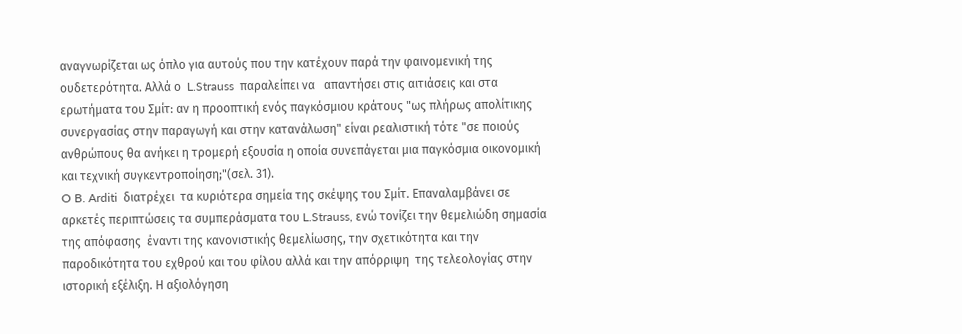αναγνωρίζεται ως όπλο για αυτούς που την κατέχουν παρά την φαινομενική της ουδετερότητα. Αλλά ο  L.Strauss  παραλείπει να   απαντήσει στις αιτιάσεις και στα ερωτήματα του Σμίτ: αν η προοπτική ενός παγκόσμιου κράτους "ως πλήρως απολίτικης συνεργασίας στην παραγωγή και στην κατανάλωση" είναι ρεαλιστική τότε "σε ποιούς ανθρώπους θα ανήκει η τρομερή εξουσία η οποία συνεπάγεται μια παγκόσμια οικονομική και τεχνική συγκεντροποίηση;"(σελ. 31).
O B. Arditi  διατρέχει  τα κυριότερα σημεία της σκέψης του Σμίτ. Επαναλαμβάνει σε αρκετές περιπτώσεις τα συμπεράσματα του L.Strauss, ενώ τονίζει την θεμελιώδη σημασία της απόφασης  έναντι της κανονιστικής θεμελίωσης, την σχετικότητα και την παροδικότητα του εχθρού και του φίλου αλλά και την απόρριψη  της τελεολογίας στην ιστορική εξέλιξη. Η αξιολόγηση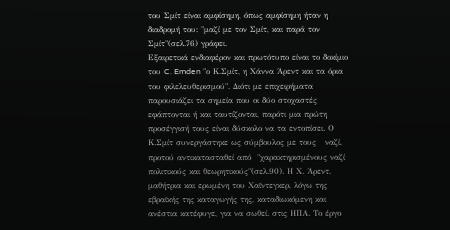του Σμίτ είναι αμφίσημη, όπως αμφίσημη ήταν η διαδρομή του: "μαζί με τον Σμίτ, και παρά τον Σμίτ"(σελ.76) γράφει.
Εξαιρετικά ενδιαφέρον και πρωτότυπο είναι το δοκίμιο του C. Emden "ο Κ.Σμίτ, η Χάννα Άρεντ και τα όρια του φιλελευθερισμού". Διότι με επιχειρήματα παρουσιάζει τα σημεία που οι δύο στοχαστές  εφάπτονται ή και ταυτίζονται, παρότι μια πρώτη προσέγγισή τους είναι δύσκολο να τα εντοπίσει. Ο Κ.Σμίτ συνεργάστηκε ως σύμβουλος με τους   ναζί, προτού αντικατασταθεί από  "χαρακτηρισμένους ναζί πολιτικούς και θεωρητικούς"(σελ.90). Η Χ. Άρεντ, μαθήτρια και ερωμένη του Χαϊντεγκερ, λόγω της εβραϊκής της καταγωγής της, καταδιωκόμενη και ανέστια κατέφυγε, για να σωθεί. στις ΗΠΑ. Το έργο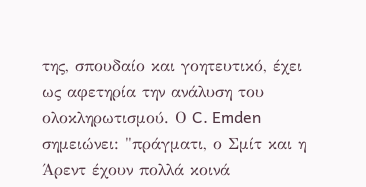της, σπουδαίο και γοητευτικό, έχει  ως αφετηρία την ανάλυση του ολοκληρωτισμού. Ο C. Emden σημειώνει: "πράγματι, ο Σμίτ και η Άρεντ έχουν πολλά κοινά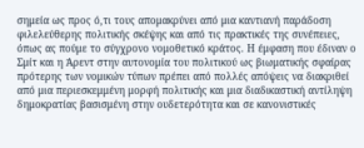σημεία ως προς ό,τι τους απομακρύνει από μια καντιανή παράδοση φιλελεύθερης πολιτικής σκέψης και από τις πρακτικές της συνέπειες, όπως ας πούμε το σύγχρονο νομοθετικό κράτος. Η έμφαση που έδιναν ο Σμίτ και η Άρεντ στην αυτονομία του πολιτικού ως βιωματικής σφαίρας πρότερης των νομικών τύπων πρέπει από πολλές απόψεις να διακριθεί από μια περιεσκεμμένη μορφή πολιτικής και μια διαδικαστική αντίληψη δημοκρατίας βασισμένη στην ουδετερότητα και σε κανονιστικές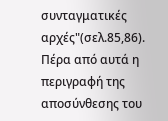συνταγματικές αρχές"(σελ.85,86). Πέρα από αυτά η περιγραφή της αποσύνθεσης του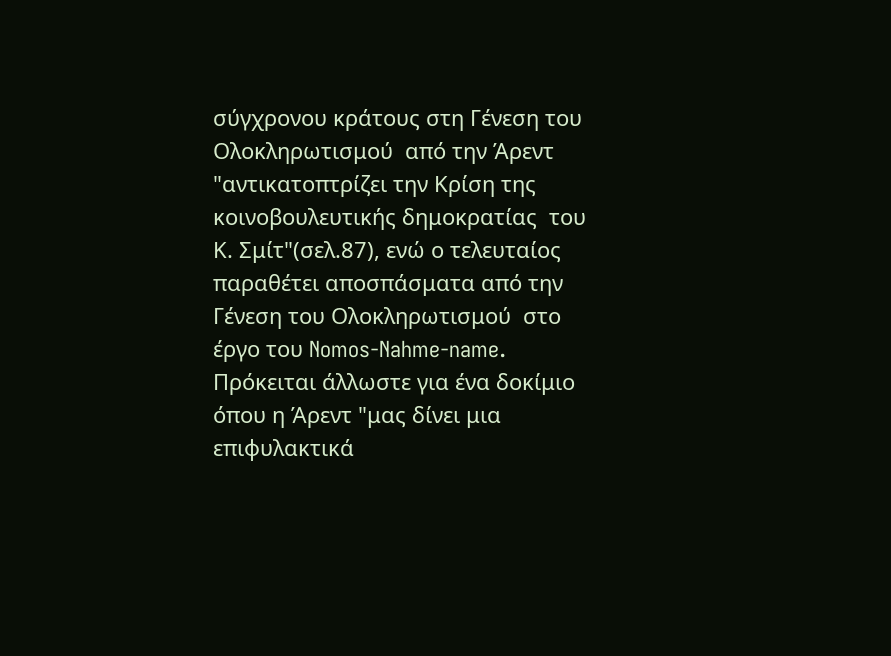σύγχρονου κράτους στη Γένεση του Ολοκληρωτισμού  από την Άρεντ  "αντικατοπτρίζει την Κρίση της κοινοβουλευτικής δημοκρατίας  του Κ. Σμίτ"(σελ.87), ενώ ο τελευταίος παραθέτει αποσπάσματα από την Γένεση του Ολοκληρωτισμού  στο έργο του Nomos-Nahme-name. Πρόκειται άλλωστε για ένα δοκίμιο όπου η Άρεντ "μας δίνει μια επιφυλακτικά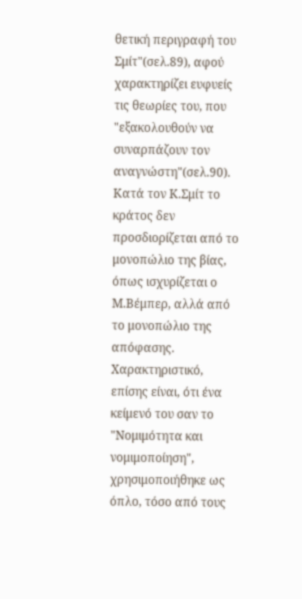θετική περιγραφή του Σμίτ"(σελ.89), αφού χαρακτηρίζει ευφυείς τις θεωρίες του, που "εξακολουθούν να συναρπάζουν τον αναγνώστη"(σελ.90). Κατά τον Κ.Σμίτ το κράτος δεν προσδιορίζεται από το μονοπώλιο της βίας, όπως ισχυρίζεται ο Μ.Βέμπερ, αλλά από το μονοπώλιο της απόφασης. Χαρακτηριστικό,  επίσης είναι, ότι ένα κείμενό του σαν το  "Νομιμότητα και νομιμοποίηση", χρησιμοποιήθηκε ως όπλο, τόσο από τους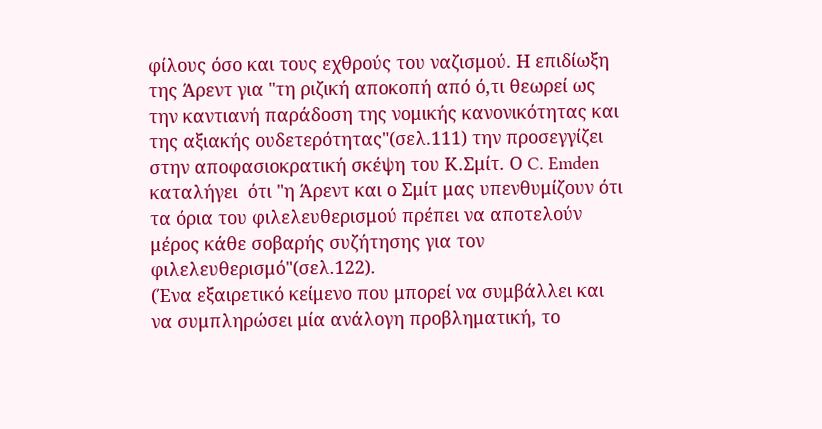φίλους όσο και τους εχθρούς του ναζισμού. Η επιδίωξη της Άρεντ για "τη ριζική αποκοπή από ό,τι θεωρεί ως την καντιανή παράδοση της νομικής κανονικότητας και της αξιακής ουδετερότητας"(σελ.111) την προσεγγίζει στην αποφασιοκρατική σκέψη του Κ.Σμίτ. Ο C. Emden καταλήγει  ότι "η Άρεντ και ο Σμίτ μας υπενθυμίζουν ότι τα όρια του φιλελευθερισμού πρέπει να αποτελούν μέρος κάθε σοβαρής συζήτησης για τον φιλελευθερισμό"(σελ.122).
(Ένα εξαιρετικό κείμενο που μπορεί να συμβάλλει και να συμπληρώσει μία ανάλογη προβληματική, το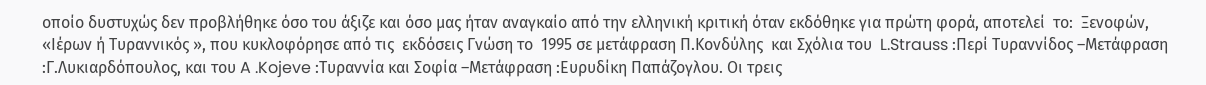οποίο δυστυχώς δεν προβλήθηκε όσο του άξιζε και όσο μας ήταν αναγκαίο από την ελληνική κριτική όταν εκδόθηκε για πρώτη φορά, αποτελεί  το:  Ξενοφών,  «Ιέρων ή Τυραννικός », που κυκλοφόρησε από τις  εκδόσεις Γνώση το  1995 σε μετάφραση Π.Κονδύλης  και Σχόλια του  L.Strauss :Περί Τυραννίδος –Μετάφραση :Γ.Λυκιαρδόπουλος, και του A .Kojeve :Τυραννία και Σοφία –Μετάφραση :Ευρυδίκη Παπάζογλου. Οι τρεις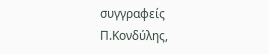συγγραφείς Π.Κονδύλης,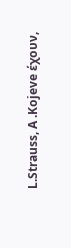L.Strauss, A .Kojeve έχουν,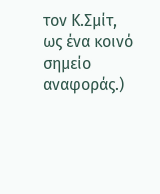τον Κ.Σμίτ, ως ένα κοινό σημείο αναφοράς.)